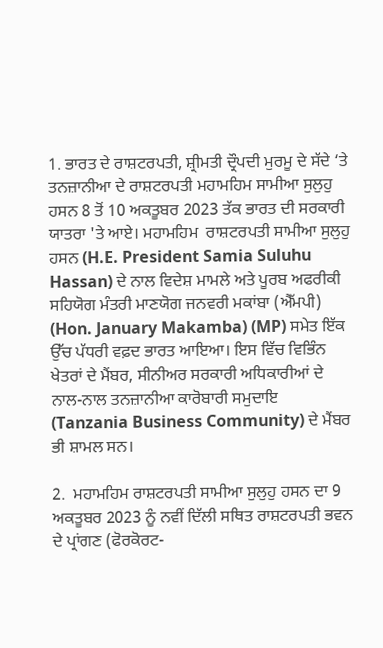1. ਭਾਰਤ ਦੇ ਰਾਸ਼ਟਰਪਤੀ, ਸ਼੍ਰੀਮਤੀ ਦ੍ਰੌਪਦੀ ਮੁਰਮੂ ਦੇ ਸੱਦੇ ‘ਤੇ ਤਨਜ਼ਾਨੀਆ ਦੇ ਰਾਸ਼ਟਰਪਤੀ ਮਹਾਮਹਿਮ ਸਾਮੀਆ ਸੁਲੁਹੁ ਹਸਨ 8 ਤੋਂ 10 ਅਕਤੂਬਰ 2023 ਤੱਕ ਭਾਰਤ ਦੀ ਸਰਕਾਰੀ ਯਾਤਰਾ 'ਤੇ ਆਏ। ਮਹਾਮਹਿਮ  ਰਾਸ਼ਟਰਪਤੀ ਸਾਮੀਆ ਸੁਲੁਹੁ ਹਸਨ (H.E. President Samia Suluhu Hassan) ਦੇ ਨਾਲ ਵਿਦੇਸ਼ ਮਾਮਲੇ ਅਤੇ ਪੂਰਬ ਅਫਰੀਕੀ ਸਹਿਯੋਗ ਮੰਤਰੀ ਮਾਣਯੋਗ ਜਨਵਰੀ ਮਕਾਂਬਾ (ਐੱਮਪੀ) (Hon. January Makamba) (MP) ਸਮੇਤ ਇੱਕ ਉੱਚ ਪੱਧਰੀ ਵਫ਼ਦ ਭਾਰਤ ਆਇਆ। ਇਸ ਵਿੱਚ ਵਿਭਿੰਨ ਖੇਤਰਾਂ ਦੇ ਮੈਂਬਰ, ਸੀਨੀਅਰ ਸਰਕਾਰੀ ਅਧਿਕਾਰੀਆਂ ਦੇ ਨਾਲ-ਨਾਲ ਤਨਜ਼ਾਨੀਆ ਕਾਰੋਬਾਰੀ ਸਮੁਦਾਇ (Tanzania Business Community) ਦੇ ਮੈਂਬਰ ਭੀ ਸ਼ਾਮਲ ਸਨ।

2.  ਮਹਾਮਹਿਮ ਰਾਸ਼ਟਰਪਤੀ ਸਾਮੀਆ ਸੁਲੁਹੁ ਹਸਨ ਦਾ 9 ਅਕਤੂਬਰ 2023 ਨੂੰ ਨਵੀਂ ਦਿੱਲੀ ਸਥਿਤ ਰਾਸ਼ਟਰਪਤੀ ਭਵਨ ਦੇ ਪ੍ਰਾਂਗਣ (ਫੋਰਕੋਰਟ-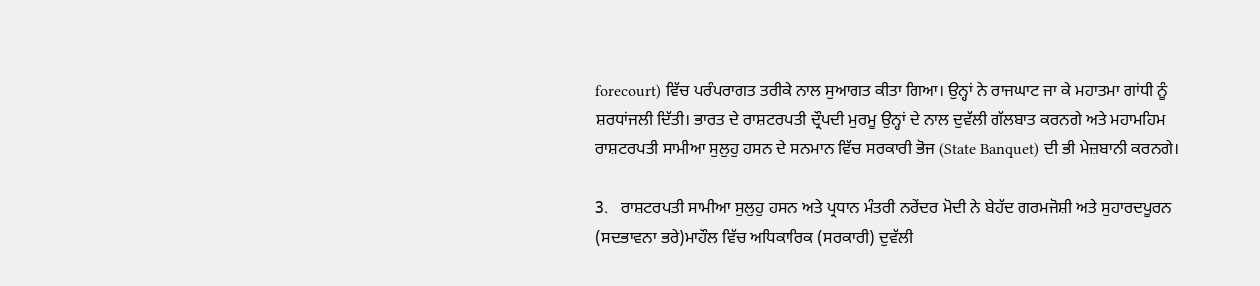forecourt) ਵਿੱਚ ਪਰੰਪਰਾਗਤ ਤਰੀਕੇ ਨਾਲ ਸੁਆਗਤ ਕੀਤਾ ਗਿਆ। ਉਨ੍ਹਾਂ ਨੇ ਰਾਜਘਾਟ ਜਾ ਕੇ ਮਹਾਤਮਾ ਗਾਂਧੀ ਨੂੰ ਸ਼ਰਧਾਂਜਲੀ ਦਿੱਤੀ। ਭਾਰਤ ਦੇ ਰਾਸ਼ਟਰਪਤੀ ਦ੍ਰੌਪਦੀ ਮੁਰਮੂ ਉਨ੍ਹਾਂ ਦੇ ਨਾਲ ਦੁਵੱਲੀ ਗੱਲਬਾਤ ਕਰਨਗੇ ਅਤੇ ਮਹਾਮਹਿਮ ਰਾਸ਼ਟਰਪਤੀ ਸਾਮੀਆ ਸੁਲੁਹੁ ਹਸਨ ਦੇ ਸਨਮਾਨ ਵਿੱਚ ਸਰਕਾਰੀ ਭੋਜ (State Banquet) ਦੀ ਭੀ ਮੇਜ਼ਬਾਨੀ ਕਰਨਗੇ।

3.   ਰਾਸ਼ਟਰਪਤੀ ਸਾਮੀਆ ਸੁਲੁਹੁ ਹਸਨ ਅਤੇ ਪ੍ਰਧਾਨ ਮੰਤਰੀ ਨਰੇਂਦਰ ਮੋਦੀ ਨੇ ਬੇਹੱਦ ਗਰਮਜੋਸ਼ੀ ਅਤੇ ਸੁਹਾਰਦਪੂਰਨ (ਸਦਭਾਵਨਾ ਭਰੇ)ਮਾਹੌਲ ਵਿੱਚ ਅਧਿਕਾਰਿਕ (ਸਰਕਾਰੀ) ਦੁਵੱਲੀ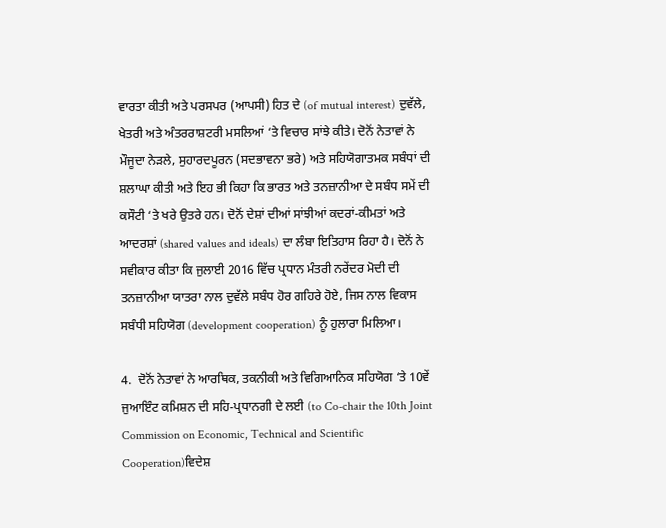ਵਾਰਤਾ ਕੀਤੀ ਅਤੇ ਪਰਸਪਰ (ਆਪਸੀ) ਹਿਤ ਦੇ (of mutual interest) ਦੁਵੱਲੇ, ਖੇਤਰੀ ਅਤੇ ਅੰਤਰਰਾਸ਼ਟਰੀ ਮਸਲਿਆਂ ‘ਤੇ ਵਿਚਾਰ ਸਾਂਝੇ ਕੀਤੇ। ਦੋਨੋਂ ਨੇਤਾਵਾਂ ਨੇ ਮੌਜੂਦਾ ਨੇੜਲੇ, ਸੁਹਾਰਦਪੂਰਨ (ਸਦਭਾਵਨਾ ਭਰੇ) ਅਤੇ ਸਹਿਯੋਗਾਤਮਕ ਸਬੰਧਾਂ ਦੀ ਸ਼ਲਾਘਾ ਕੀਤੀ ਅਤੇ ਇਹ ਭੀ ਕਿਹਾ ਕਿ ਭਾਰਤ ਅਤੇ ਤਨਜ਼ਾਨੀਆ ਦੇ ਸਬੰਧ ਸਮੇਂ ਦੀ ਕਸੌਟੀ ‘ਤੇ ਖਰੇ ਉਤਰੇ ਹਨ। ਦੋਨੋਂ ਦੇਸ਼ਾਂ ਦੀਆਂ ਸਾਂਝੀਆਂ ਕਦਰਾਂ-ਕੀਮਤਾਂ ਅਤੇ ਆਦਰਸ਼ਾਂ (shared values and ideals) ਦਾ ਲੰਬਾ ਇਤਿਹਾਸ ਰਿਹਾ ਹੈ। ਦੋਨੋਂ ਨੇ ਸਵੀਕਾਰ ਕੀਤਾ ਕਿ ਜੁਲਾਈ 2016 ਵਿੱਚ ਪ੍ਰਧਾਨ ਮੰਤਰੀ ਨਰੇਂਦਰ ਮੋਦੀ ਦੀ ਤਨਜ਼ਾਨੀਆ ਯਾਤਰਾ ਨਾਲ ਦੁਵੱਲੇ ਸਬੰਧ ਹੋਰ ਗਹਿਰੇ ਹੋਏ, ਜਿਸ ਨਾਲ ਵਿਕਾਸ ਸਬੰਧੀ ਸਹਿਯੋਗ (development cooperation) ਨੂੰ ਹੁਲਾਰਾ ਮਿਲਿਆ।

4.  ਦੋਨੋਂ ਨੇਤਾਵਾਂ ਨੇ ਆਰਥਿਕ, ਤਕਨੀਕੀ ਅਤੇ ਵਿਗਿਆਨਿਕ ਸਹਿਯੋਗ ‘ਤੇ 10ਵੇਂ ਜੁਆਇੰਟ ਕਮਿਸ਼ਨ ਦੀ ਸਹਿ-ਪ੍ਰਧਾਨਗੀ ਦੇ ਲਈ (to Co-chair the 10th Joint Commission on Economic, Technical and Scientific Cooperation)ਵਿਦੇਸ਼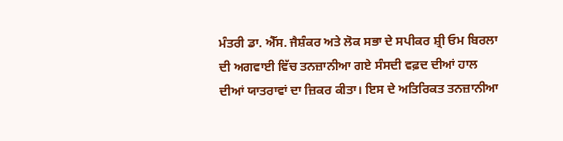ਮੰਤਰੀ ਡਾ. ਐੱਸ. ਜੈਸ਼ੰਕਰ ਅਤੇ ਲੋਕ ਸਭਾ ਦੇ ਸਪੀਕਰ ਸ਼੍ਰੀ ਓਮ ਬਿਰਲਾ ਦੀ ਅਗਵਾਈ ਵਿੱਚ ਤਨਜ਼ਾਨੀਆ ਗਏ ਸੰਸਦੀ ਵਫ਼ਦ ਦੀਆਂ ਹਾਲ ਦੀਆਂ ਯਾਤਰਾਵਾਂ ਦਾ ਜ਼ਿਕਰ ਕੀਤਾ। ਇਸ ਦੇ ਅਤਿਰਿਕਤ ਤਨਜ਼ਾਨੀਆ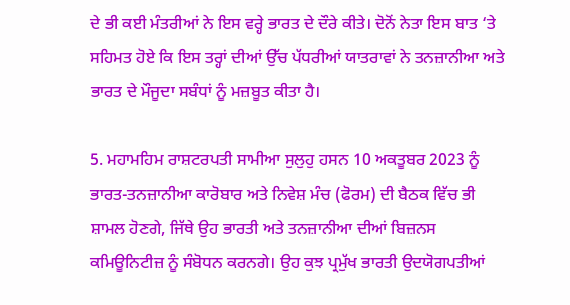ਦੇ ਭੀ ਕਈ ਮੰਤਰੀਆਂ ਨੇ ਇਸ ਵਰ੍ਹੇ ਭਾਰਤ ਦੇ ਦੌਰੇ ਕੀਤੇ। ਦੋਨੋਂ ਨੇਤਾ ਇਸ ਬਾਤ ‘ਤੇ ਸਹਿਮਤ ਹੋਏ ਕਿ ਇਸ ਤਰ੍ਹਾਂ ਦੀਆਂ ਉੱਚ ਪੱਧਰੀਆਂ ਯਾਤਰਾਵਾਂ ਨੇ ਤਨਜ਼ਾਨੀਆ ਅਤੇ ਭਾਰਤ ਦੇ ਮੌਜੂਦਾ ਸਬੰਧਾਂ ਨੂੰ ਮਜ਼ਬੂਤ ਕੀਤਾ ਹੈ।

5. ਮਹਾਮਹਿਮ ਰਾਸ਼ਟਰਪਤੀ ਸਾਮੀਆ ਸੁਲੁਹੁ ਹਸਨ 10 ਅਕਤੂਬਰ 2023 ਨੂੰ ਭਾਰਤ-ਤਨਜ਼ਾਨੀਆ ਕਾਰੋਬਾਰ ਅਤੇ ਨਿਵੇਸ਼ ਮੰਚ (ਫੋਰਮ) ਦੀ ਬੈਠਕ ਵਿੱਚ ਭੀ ਸ਼ਾਮਲ ਹੋਣਗੇ, ਜਿੱਥੇ ਉਹ ਭਾਰਤੀ ਅਤੇ ਤਨਜ਼ਾਨੀਆ ਦੀਆਂ ਬਿਜ਼ਨਸ ਕਮਿਊਨਿਟੀਜ਼ ਨੂੰ ਸੰਬੋਧਨ ਕਰਨਗੇ। ਉਹ ਕੁਝ ਪ੍ਰਮੁੱਖ ਭਾਰਤੀ ਉਦਯੋਗਪਤੀਆਂ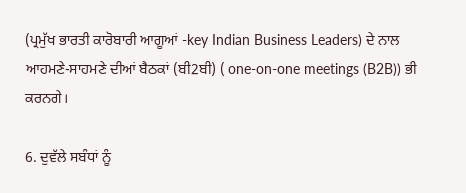(ਪ੍ਰਮੁੱਖ ਭਾਰਤੀ ਕਾਰੋਬਾਰੀ ਆਗੂਆਂ -key Indian Business Leaders) ਦੇ ਨਾਲ ਆਹਮਣੇ-ਸਾਹਮਣੇ ਦੀਆਂ ਬੈਠਕਾਂ (ਬੀ2ਬੀ) ( one-on-one meetings (B2B)) ਭੀ ਕਰਨਗੇ।

6. ਦੁਵੱਲੇ ਸਬੰਧਾਂ ਨੂੰ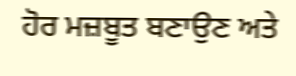ਹੋਰ ਮਜ਼ਬੂਤ ਬਣਾਉਣ ਅਤੇ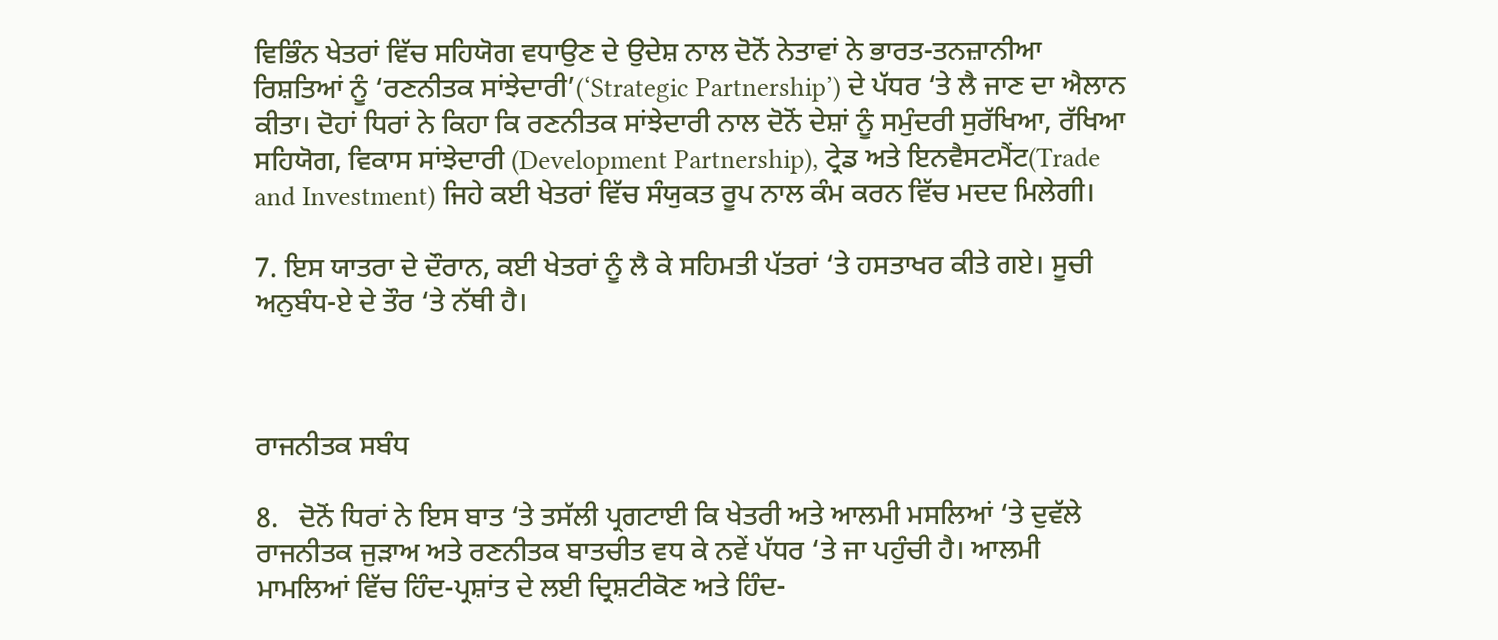ਵਿਭਿੰਨ ਖੇਤਰਾਂ ਵਿੱਚ ਸਹਿਯੋਗ ਵਧਾਉਣ ਦੇ ਉਦੇਸ਼ ਨਾਲ ਦੋਨੋਂ ਨੇਤਾਵਾਂ ਨੇ ਭਾਰਤ-ਤਨਜ਼ਾਨੀਆ ਰਿਸ਼ਤਿਆਂ ਨੂੰ ‘ਰਣਨੀਤਕ ਸਾਂਝੇਦਾਰੀ’(‘Strategic Partnership’) ਦੇ ਪੱਧਰ ‘ਤੇ ਲੈ ਜਾਣ ਦਾ ਐਲਾਨ ਕੀਤਾ। ਦੋਹਾਂ ਧਿਰਾਂ ਨੇ ਕਿਹਾ ਕਿ ਰਣਨੀਤਕ ਸਾਂਝੇਦਾਰੀ ਨਾਲ ਦੋਨੋਂ ਦੇਸ਼ਾਂ ਨੂੰ ਸਮੁੰਦਰੀ ਸੁਰੱਖਿਆ, ਰੱਖਿਆ ਸਹਿਯੋਗ, ਵਿਕਾਸ ਸਾਂਝੇਦਾਰੀ (Development Partnership), ਟ੍ਰੇਡ ਅਤੇ ਇਨਵੈਸਟਮੈਂਟ(Trade and Investment) ਜਿਹੇ ਕਈ ਖੇਤਰਾਂ ਵਿੱਚ ਸੰਯੁਕਤ ਰੂਪ ਨਾਲ ਕੰਮ ਕਰਨ ਵਿੱਚ ਮਦਦ ਮਿਲੇਗੀ।

7. ਇਸ ਯਾਤਰਾ ਦੇ ਦੌਰਾਨ, ਕਈ ਖੇਤਰਾਂ ਨੂੰ ਲੈ ਕੇ ਸਹਿਮਤੀ ਪੱਤਰਾਂ ‘ਤੇ ਹਸਤਾਖਰ ਕੀਤੇ ਗਏ। ਸੂਚੀ ਅਨੁਬੰਧ-ਏ ਦੇ ਤੌਰ ‘ਤੇ ਨੱਥੀ ਹੈ।



ਰਾਜਨੀਤਕ ਸਬੰਧ

8.   ਦੋਨੋਂ ਧਿਰਾਂ ਨੇ ਇਸ ਬਾਤ ‘ਤੇ ਤਸੱਲੀ ਪ੍ਰਗਟਾਈ ਕਿ ਖੇਤਰੀ ਅਤੇ ਆਲਮੀ ਮਸਲਿਆਂ ‘ਤੇ ਦੁਵੱਲੇ ਰਾਜਨੀਤਕ ਜੁੜਾਅ ਅਤੇ ਰਣਨੀਤਕ ਬਾਤਚੀਤ ਵਧ ਕੇ ਨਵੇਂ ਪੱਧਰ ‘ਤੇ ਜਾ ਪਹੁੰਚੀ ਹੈ। ਆਲਮੀ ਮਾਮਲਿਆਂ ਵਿੱਚ ਹਿੰਦ-ਪ੍ਰਸ਼ਾਂਤ ਦੇ ਲਈ ਦ੍ਰਿਸ਼ਟੀਕੋਣ ਅਤੇ ਹਿੰਦ-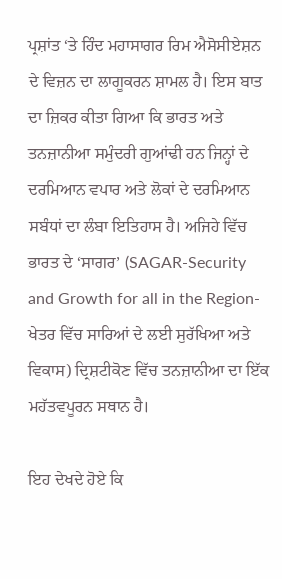ਪ੍ਰਸ਼ਾਂਤ ‘ਤੇ ਹਿੰਦ ਮਹਾਸਾਗਰ ਰਿਮ ਐਸੋਸੀਏਸ਼ਨ ਦੇ ਵਿਜ਼ਨ ਦਾ ਲਾਗੂਕਰਨ ਸ਼ਾਮਲ ਹੈ। ਇਸ ਬਾਤ ਦਾ ਜ਼ਿਕਰ ਕੀਤਾ ਗਿਆ ਕਿ ਭਾਰਤ ਅਤੇ ਤਨਜ਼ਾਨੀਆ ਸਮੁੰਦਰੀ ਗੁਆਂਢੀ ਹਨ ਜਿਨ੍ਹਾਂ ਦੇ ਦਰਮਿਆਨ ਵਪਾਰ ਅਤੇ ਲੋਕਾਂ ਦੇ ਦਰਮਿਆਨ ਸਬੰਧਾਂ ਦਾ ਲੰਬਾ ਇਤਿਹਾਸ ਹੈ। ਅਜਿਹੇ ਵਿੱਚ ਭਾਰਤ ਦੇ ‘ਸਾਗਰ’ (SAGAR-Security and Growth for all in the Region-ਖੇਤਰ ਵਿੱਚ ਸਾਰਿਆਂ ਦੇ ਲਈ ਸੁਰੱਖਿਆ ਅਤੇ ਵਿਕਾਸ) ਦ੍ਰਿਸ਼ਟੀਕੋਣ ਵਿੱਚ ਤਨਜ਼ਾਨੀਆ ਦਾ ਇੱਕ ਮਹੱਤਵਪੂਰਨ ਸਥਾਨ ਹੈ।

ਇਹ ਦੇਖਦੇ ਹੋਏ ਕਿ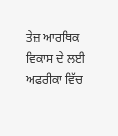ਤੇਜ਼ ਆਰਥਿਕ ਵਿਕਾਸ ਦੇ ਲਈ ਅਫਰੀਕਾ ਵਿੱਚ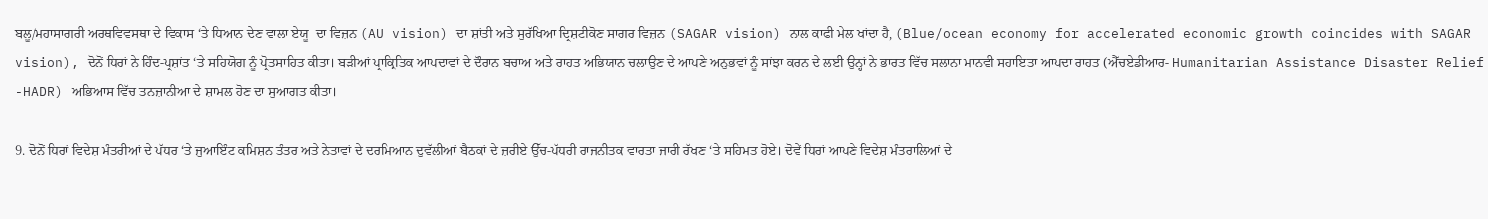ਬਲੂ/ਮਹਾਸਾਗਰੀ ਅਰਥਵਿਵਸਥਾ ਦੇ ਵਿਕਾਸ ‘ਤੇ ਧਿਆਨ ਦੇਣ ਵਾਲਾ ਏਯੂ  ਦਾ ਵਿਜ਼ਨ (AU vision) ਦਾ ਸ਼ਾਂਤੀ ਅਤੇ ਸੁਰੱਖਿਆ ਦ੍ਰਿਸ਼ਟੀਕੋਣ ਸਾਗਰ ਵਿਜ਼ਨ (SAGAR vision) ਨਾਲ ਕਾਫੀ ਮੇਲ ਖਾਂਦਾ ਹੈ, (Blue/ocean economy for accelerated economic growth coincides with SAGAR vision), ਦੋਨੋਂ ਧਿਰਾਂ ਨੇ ਹਿੰਦ-ਪ੍ਰਸ਼ਾਂਤ ‘ਤੇ ਸਹਿਯੋਗ ਨੂੰ ਪ੍ਰੋਤਸਾਹਿਤ ਕੀਤਾ। ਬੜੀਆਂ ਪ੍ਰਾਕ੍ਰਿਤਿਕ ਆਪਦਾਵਾਂ ਦੇ ਦੌਰਾਨ ਬਚਾਅ ਅਤੇ ਰਾਹਤ ਅਭਿਯਾਨ ਚਲਾਉਣ ਦੇ ਆਪਣੇ ਅਨੁਭਵਾਂ ਨੂੰ ਸਾਂਝਾ ਕਰਨ ਦੇ ਲਈ ਉਨ੍ਹਾਂ ਨੇ ਭਾਰਤ ਵਿੱਚ ਸਲਾਨਾ ਮਾਨਵੀ ਸਹਾਇਤਾ ਆਪਦਾ ਰਾਹਤ (ਐੱਚਏਡੀਆਰ- Humanitarian Assistance Disaster Relief -HADR) ਅਭਿਆਸ ਵਿੱਚ ਤਨਜ਼ਾਨੀਆ ਦੇ ਸ਼ਾਮਲ ਹੋਣ ਦਾ ਸੁਆਗਤ ਕੀਤਾ।

9. ਦੋਨੋਂ ਧਿਰਾਂ ਵਿਦੇਸ਼ ਮੰਤਰੀਆਂ ਦੇ ਪੱਧਰ ‘ਤੇ ਜੁਆਇੰਟ ਕਮਿਸ਼ਨ ਤੰਤਰ ਅਤੇ ਨੇਤਾਵਾਂ ਦੇ ਦਰਮਿਆਨ ਦੁਵੱਲੀਆਂ ਬੈਠਕਾਂ ਦੇ ਜ਼ਰੀਏ ਉੱਚ-ਪੱਧਰੀ ਰਾਜਨੀਤਕ ਵਾਰਤਾ ਜਾਰੀ ਰੱਖਣ ‘ਤੇ ਸਹਿਮਤ ਹੋਏ। ਦੋਵੇਂ ਧਿਰਾਂ ਆਪਣੇ ਵਿਦੇਸ਼ ਮੰਤਰਾਲਿਆਂ ਦੇ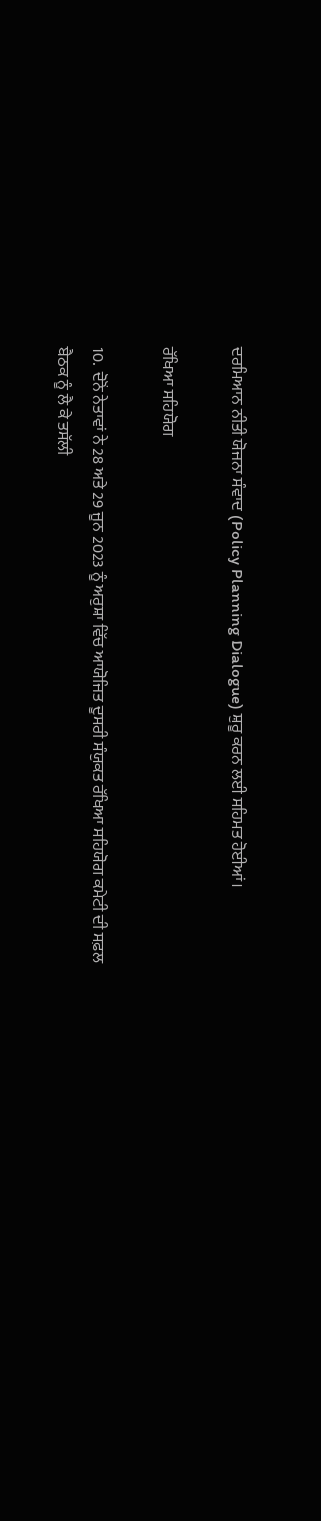ਦਰਮਿਆਨ ਨੀਤੀ ਯੋਜਨਾ ਸੰਵਾਦ (Policy Planning Dialogue) ਸ਼ੁਰੂ ਕਰਨ ਲਈ ਸਹਿਮਤ ਹੋਈਆਂ।

ਰੱਖਿਆ ਸਹਿਯੋਗ

10.  ਦੋਨੋਂ ਨੇਤਾਵਾਂ ਨੇ 28 ਅਤੇ 29 ਜੂਨ 2023 ਨੂੰ ਅਰੁਸ਼ਾ ਵਿੱਚ ਆਯੋਜਿਤ ਦੂਸਰੀ ਸੰਯੁਕਤ ਰੱਖਿਆ ਸਹਿਯੋਗ ਕਮੇਟੀ ਦੀ ਸਫ਼ਲ ਬੈਠਕ ਨੂੰ ਲੈ ਕੇ ਤਸੱਲੀ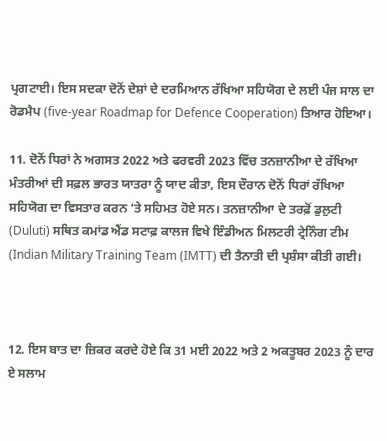ਪ੍ਰਗਟਾਈ। ਇਸ ਸਦਕਾ ਦੋਨੋਂ ਦੇਸ਼ਾਂ ਦੇ ਦਰਮਿਆਨ ਰੱਖਿਆ ਸਹਿਯੋਗ ਦੇ ਲਈ ਪੰਜ ਸਾਲ ਦਾ ਰੋਡਮੈਪ (five-year Roadmap for Defence Cooperation) ਤਿਆਰ ਹੋਇਆ।

11. ਦੋਨੋਂ ਧਿਰਾਂ ਨੇ ਅਗਸਤ 2022 ਅਤੇ ਫਰਵਰੀ 2023 ਵਿੱਚ ਤਨਜ਼ਾਨੀਆ ਦੇ ਰੱਖਿਆ ਮੰਤਰੀਆਂ ਦੀ ਸਫ਼ਲ ਭਾਰਤ ਯਾਤਰਾ ਨੂੰ ਯਾਦ ਕੀਤਾ, ਇਸ ਦੌਰਾਨ ਦੋਨੋਂ ਧਿਰਾਂ ਰੱਖਿਆ ਸਹਿਯੋਗ ਦਾ ਵਿਸਤਾਰ ਕਰਨ ‘ਤੇ ਸਹਿਮਤ ਹੋਏ ਸਨ। ਤਨਜ਼ਾਨੀਆ ਦੇ ਤਰਫ਼ੋਂ ਡੁਲੁਟੀ (Duluti) ਸਥਿਤ ਕਮਾਂਡ ਐਂਡ ਸਟਾਫ਼ ਕਾਲਜ ਵਿਖੇ ਇੰਡੀਅਨ ਮਿਲਟਰੀ ਟ੍ਰੇਨਿੰਗ ਟੀਮ (Indian Military Training Team (IMTT) ਦੀ ਤੈਨਾਤੀ ਦੀ ਪ੍ਰਸ਼ੰਸਾ ਕੀਤੀ ਗਈ।



12. ਇਸ ਬਾਤ ਦਾ ਜ਼ਿਕਰ ਕਰਦੇ ਹੋਏ ਕਿ 31 ਮਈ 2022 ਅਤੇ 2 ਅਕਤੂਬਰ 2023 ਨੂੰ ਦਾਰ ਏ ਸਲਾਮ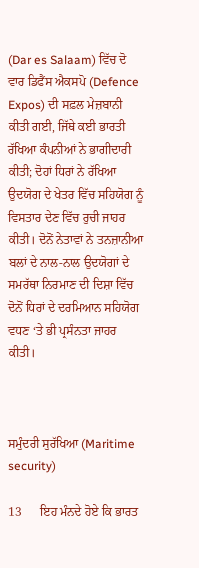(Dar es Salaam) ਵਿੱਚ ਦੋ ਵਾਰ ਡਿਫੈਂਸ ਐਕਸਪੋ (Defence Expos) ਦੀ ਸਫ਼ਲ ਮੇਜ਼ਬਾਨੀ ਕੀਤੀ ਗਈ, ਜਿੱਥੇ ਕਈ ਭਾਰਤੀ ਰੱਖਿਆ ਕੰਪਨੀਆਂ ਨੇ ਭਾਗੀਦਾਰੀ ਕੀਤੀ; ਦੋਹਾਂ ਧਿਰਾਂ ਨੇ ਰੱਖਿਆ ਉਦਯੋਗ ਦੇ ਖੇਤਰ ਵਿੱਚ ਸਹਿਯੋਗ ਨੂੰ ਵਿਸਤਾਰ ਦੇਣ ਵਿੱਚ ਰੁਚੀ ਜਾਹਰ ਕੀਤੀ। ਦੋਨੋਂ ਨੇਤਾਵਾਂ ਨੇ ਤਨਜ਼ਾਨੀਆ ਬਲਾਂ ਦੇ ਨਾਲ-ਨਾਲ ਉਦਯੋਗਾਂ ਦੇ ਸਮਰੱਥਾ ਨਿਰਮਾਣ ਦੀ ਦਿਸ਼ਾ ਵਿੱਚ ਦੋਨੋਂ ਧਿਰਾਂ ਦੇ ਦਰਮਿਆਨ ਸਹਿਯੋਗ ਵਧਣ ‘ਤੇ ਭੀ ਪ੍ਰਸੰਨਤਾ ਜਾਹਰ ਕੀਤੀ।



ਸਮੁੰਦਰੀ ਸੁਰੱਖਿਆ (Maritime security)

13      ਇਹ ਮੰਨਦੇ ਹੋਏ ਕਿ ਭਾਰਤ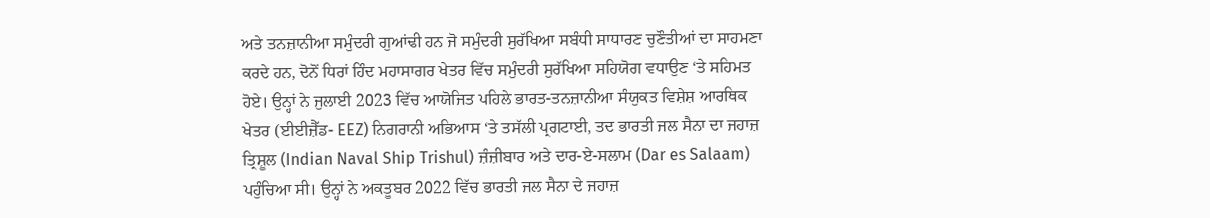ਅਤੇ ਤਨਜ਼ਾਨੀਆ ਸਮੁੰਦਰੀ ਗੁਆਂਢੀ ਹਨ ਜੋ ਸਮੁੰਦਰੀ ਸੁਰੱਖਿਆ ਸਬੰਧੀ ਸਾਧਾਰਣ ਚੁਣੌਤੀਆਂ ਦਾ ਸਾਹਮਣਾ ਕਰਦੇ ਹਨ, ਦੋਨੋਂ ਧਿਰਾਂ ਹਿੰਦ ਮਹਾਸਾਗਰ ਖੇਤਰ ਵਿੱਚ ਸਮੁੰਦਰੀ ਸੁਰੱਖਿਆ ਸਹਿਯੋਗ ਵਧਾਉਣ ‘ਤੇ ਸਹਿਮਤ ਹੋਏ। ਉਨ੍ਹਾਂ ਨੇ ਜੁਲਾਈ 2023 ਵਿੱਚ ਆਯੋਜਿਤ ਪਹਿਲੇ ਭਾਰਤ-ਤਨਜ਼ਾਨੀਆ ਸੰਯੁਕਤ ਵਿਸ਼ੇਸ਼ ਆਰਥਿਕ ਖੇਤਰ (ਈਈਜ਼ੈੱਡ- EEZ) ਨਿਗਰਾਨੀ ਅਭਿਆਸ ‘ਤੇ ਤਸੱਲੀ ਪ੍ਰਗਟਾਈ, ਤਦ ਭਾਰਤੀ ਜਲ ਸੈਨਾ ਦਾ ਜਹਾਜ਼ ਤ੍ਰਿਸ਼ੂਲ (Indian Naval Ship Trishul) ਜ਼ੰਜ਼ੀਬਾਰ ਅਤੇ ਦਾਰ-ਏ-ਸਲਾਮ (Dar es Salaam) ਪਹੁੰਚਿਆ ਸੀ। ਉਨ੍ਹਾਂ ਨੇ ਅਕਤੂਬਰ 2022 ਵਿੱਚ ਭਾਰਤੀ ਜਲ ਸੈਨਾ ਦੇ ਜਹਾਜ਼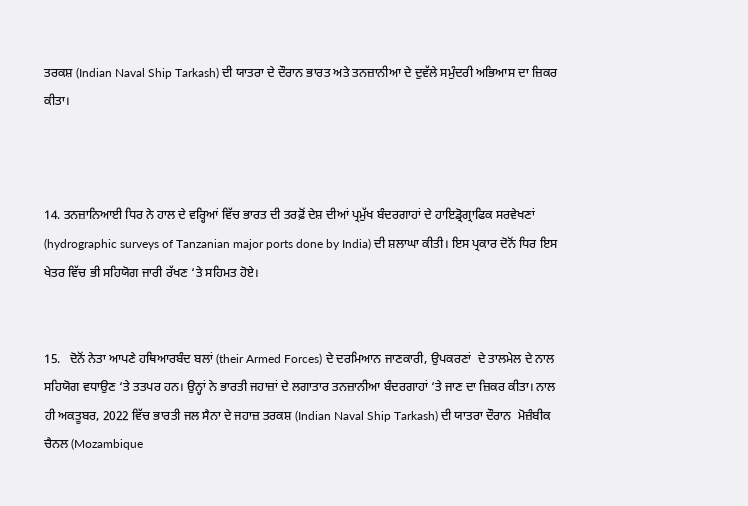ਤਰਕਸ਼ (Indian Naval Ship Tarkash) ਦੀ ਯਾਤਰਾ ਦੇ ਦੌਰਾਨ ਭਾਰਤ ਅਤੇ ਤਨਜ਼ਾਨੀਆ ਦੇ ਦੁਵੱਲੇ ਸਮੁੰਦਰੀ ਅਭਿਆਸ ਦਾ ਜ਼ਿਕਰ ਕੀਤਾ।



14. ਤਨਜ਼ਾਨਿਆਈ ਧਿਰ ਨੇ ਹਾਲ ਦੇ ਵਰ੍ਹਿਆਂ ਵਿੱਚ ਭਾਰਤ ਦੀ ਤਰਫ਼ੋਂ ਦੇਸ਼ ਦੀਆਂ ਪ੍ਰਮੁੱਖ ਬੰਦਰਗਾਹਾਂ ਦੇ ਹਾਇਡ੍ਰੋਗ੍ਰਾਫਿਕ ਸਰਵੇਖਣਾਂ (hydrographic surveys of Tanzanian major ports done by India) ਦੀ ਸ਼ਲਾਘਾ ਕੀਤੀ। ਇਸ ਪ੍ਰਕਾਰ ਦੋਨੋਂ ਧਿਰ ਇਸ ਖੇਤਰ ਵਿੱਚ ਭੀ ਸਹਿਯੋਗ ਜਾਰੀ ਰੱਖਣ ‘ਤੇ ਸਹਿਮਤ ਹੋਏ।


15.   ਦੋਨੋਂ ਨੇਤਾ ਆਪਣੇ ਹਥਿਆਰਬੰਦ ਬਲਾਂ (their Armed Forces) ਦੇ ਦਰਮਿਆਨ ਜਾਣਕਾਰੀ, ਉਪਕਰਣਾਂ  ਦੇ ਤਾਲਮੇਲ ਦੇ ਨਾਲ ਸਹਿਯੋਗ ਵਧਾਉਣ ‘ਤੇ ਤਤਪਰ ਹਨ। ਉਨ੍ਹਾਂ ਨੇ ਭਾਰਤੀ ਜਹਾਜ਼ਾਂ ਦੇ ਲਗਾਤਾਰ ਤਨਜ਼ਾਨੀਆ ਬੰਦਰਗਾਹਾਂ ‘ਤੇ ਜਾਣ ਦਾ ਜ਼ਿਕਰ ਕੀਤਾ। ਨਾਲ ਹੀ ਅਕਤੂਬਰ, 2022 ਵਿੱਚ ਭਾਰਤੀ ਜਲ ਸੈਨਾ ਦੇ ਜਹਾਜ਼ ਤਰਕਸ਼ (Indian Naval Ship Tarkash) ਦੀ ਯਾਤਰਾ ਦੌਰਾਨ  ਮੋਜ਼ੰਬੀਕ ਚੈਨਲ (Mozambique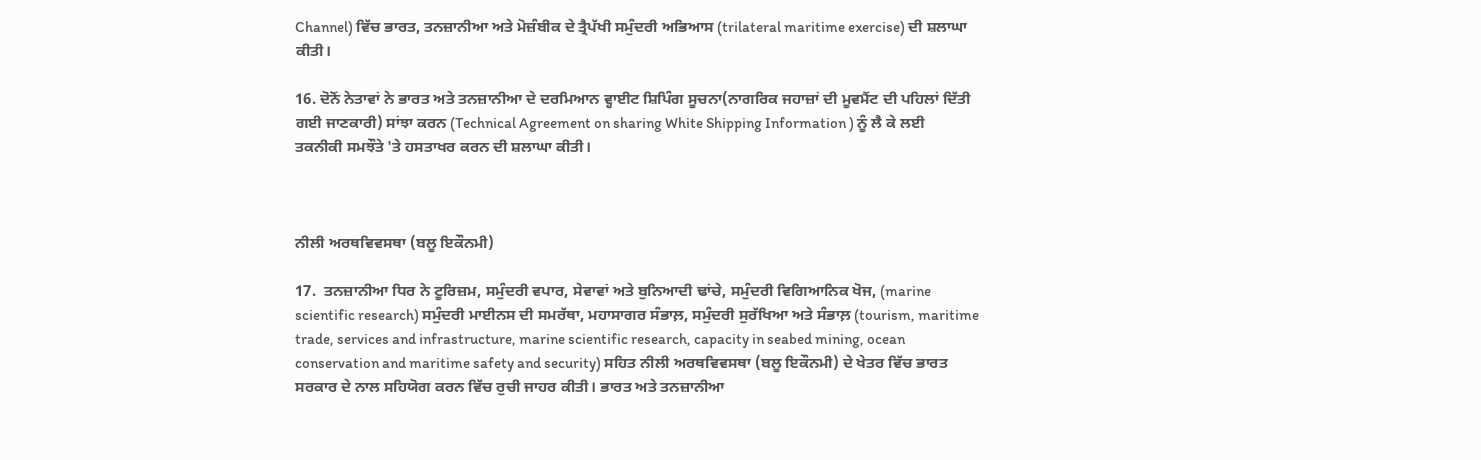Channel) ਵਿੱਚ ਭਾਰਤ, ਤਨਜ਼ਾਨੀਆ ਅਤੇ ਮੋਜ਼ੰਬੀਕ ਦੇ ਤ੍ਰੈਪੱਖੀ ਸਮੁੰਦਰੀ ਅਭਿਆਸ (trilateral maritime exercise) ਦੀ ਸ਼ਲਾਘਾ ਕੀਤੀ।

16. ਦੋਨੋਂ ਨੇਤਾਵਾਂ ਨੇ ਭਾਰਤ ਅਤੇ ਤਨਜ਼ਾਨੀਆ ਦੇ ਦਰਮਿਆਨ ਵ੍ਹਾਈਟ ਸ਼ਿਪਿੰਗ ਸੂਚਨਾ(ਨਾਗਰਿਕ ਜਹਾਜ਼ਾਂ ਦੀ ਮੂਵਮੈਂਟ ਦੀ ਪਹਿਲਾਂ ਦਿੱਤੀ ਗਈ ਜਾਣਕਾਰੀ) ਸਾਂਝਾ ਕਰਨ (Technical Agreement on sharing White Shipping Information ) ਨੂੰ ਲੈ ਕੇ ਲਈ ਤਕਨੀਕੀ ਸਮਝੌਤੇ 'ਤੇ ਹਸਤਾਖਰ ਕਰਨ ਦੀ ਸ਼ਲਾਘਾ ਕੀਤੀ।



ਨੀਲੀ ਅਰਥਵਿਵਸਥਾ (ਬਲੂ ਇਕੌਨਮੀ)

17.  ਤਨਜ਼ਾਨੀਆ ਧਿਰ ਨੇ ਟੂਰਿਜ਼ਮ, ਸਮੁੰਦਰੀ ਵਪਾਰ, ਸੇਵਾਵਾਂ ਅਤੇ ਬੁਨਿਆਦੀ ਢਾਂਚੇ, ਸਮੁੰਦਰੀ ਵਿਗਿਆਨਿਕ ਖੋਜ, (marine scientific research) ਸਮੁੰਦਰੀ ਮਾਈਨਸ ਦੀ ਸਮਰੱਥਾ, ਮਹਾਸਾਗਰ ਸੰਭਾਲ਼, ਸਮੁੰਦਰੀ ਸੁਰੱਖਿਆ ਅਤੇ ਸੰਭਾਲ਼ (tourism, maritime trade, services and infrastructure, marine scientific research, capacity in seabed mining, ocean conservation and maritime safety and security) ਸਹਿਤ ਨੀਲੀ ਅਰਥਵਿਵਸਥਾ (ਬਲੂ ਇਕੌਨਮੀ) ਦੇ ਖੇਤਰ ਵਿੱਚ ਭਾਰਤ ਸਰਕਾਰ ਦੇ ਨਾਲ ਸਹਿਯੋਗ ਕਰਨ ਵਿੱਚ ਰੁਚੀ ਜਾਹਰ ਕੀਤੀ। ਭਾਰਤ ਅਤੇ ਤਨਜ਼ਾਨੀਆ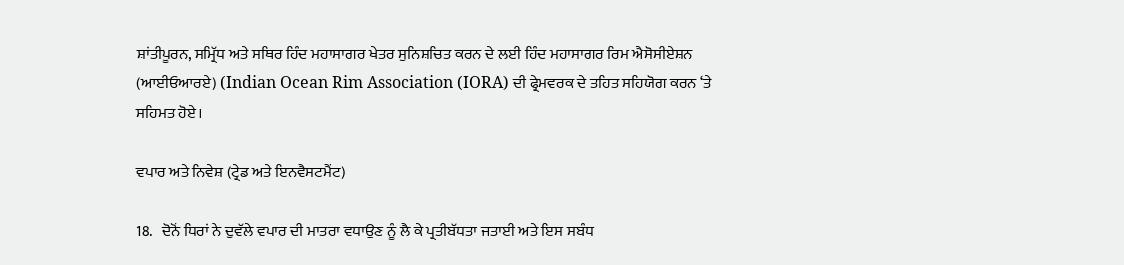ਸ਼ਾਂਤੀਪੂਰਨ, ਸਮ੍ਰਿੱਧ ਅਤੇ ਸਥਿਰ ਹਿੰਦ ਮਹਾਸਾਗਰ ਖੇਤਰ ਸੁਨਿਸ਼ਚਿਤ ਕਰਨ ਦੇ ਲਈ ਹਿੰਦ ਮਹਾਸਾਗਰ ਰਿਮ ਐਸੋਸੀਏਸ਼ਨ (ਆਈਓਆਰਏ) (Indian Ocean Rim Association (IORA) ਦੀ ਫ੍ਰੇਮਵਰਕ ਦੇ ਤਹਿਤ ਸਹਿਯੋਗ ਕਰਨ ‘ਤੇ ਸਹਿਮਤ ਹੋਏ।

ਵਪਾਰ ਅਤੇ ਨਿਵੇਸ਼ (ਟ੍ਰੇਡ ਅਤੇ ਇਨਵੈਸਟਮੈਂਟ)

18.   ਦੋਨੋਂ ਧਿਰਾਂ ਨੇ ਦੁਵੱਲੇ ਵਪਾਰ ਦੀ ਮਾਤਰਾ ਵਧਾਉਣ ਨੂੰ ਲੈ ਕੇ ਪ੍ਰਤੀਬੱਧਤਾ ਜਤਾਈ ਅਤੇ ਇਸ ਸਬੰਧ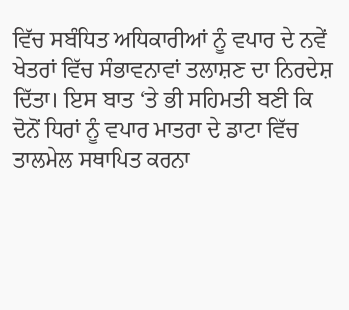ਵਿੱਚ ਸਬੰਧਿਤ ਅਧਿਕਾਰੀਆਂ ਨੂੰ ਵਪਾਰ ਦੇ ਨਵੇਂ ਖੇਤਰਾਂ ਵਿੱਚ ਸੰਭਾਵਨਾਵਾਂ ਤਲਾਸ਼ਣ ਦਾ ਨਿਰਦੇਸ਼ ਦਿੱਤਾ। ਇਸ ਬਾਤ ‘ਤੇ ਭੀ ਸਹਿਮਤੀ ਬਣੀ ਕਿ ਦੋਨੋਂ ਧਿਰਾਂ ਨੂੰ ਵਪਾਰ ਮਾਤਰਾ ਦੇ ਡਾਟਾ ਵਿੱਚ ਤਾਲਮੇਲ ਸਥਾਪਿਤ ਕਰਨਾ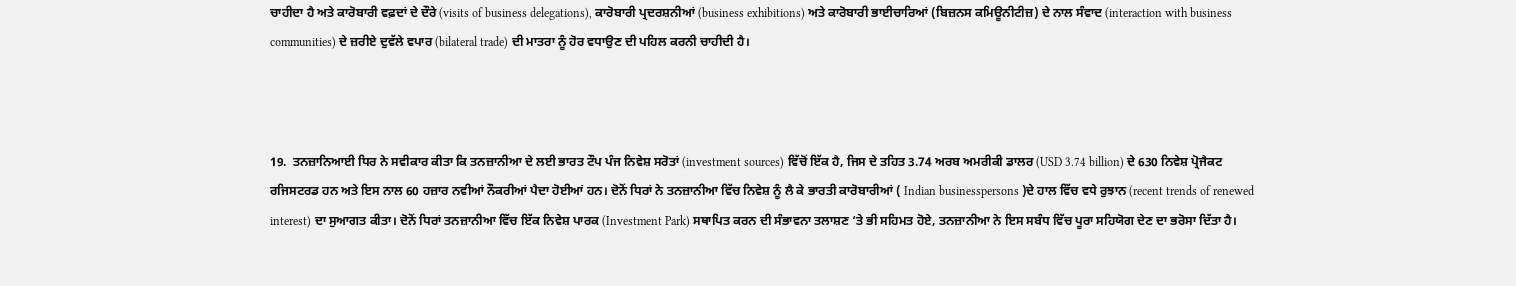ਚਾਹੀਦਾ ਹੈ ਅਤੇ ਕਾਰੋਬਾਰੀ ਵਫ਼ਦਾਂ ਦੇ ਦੌਰੇ (visits of business delegations), ਕਾਰੋਬਾਰੀ ਪ੍ਰਦਰਸ਼ਨੀਆਂ (business exhibitions) ਅਤੇ ਕਾਰੋਬਾਰੀ ਭਾਈਚਾਰਿਆਂ (ਬਿਜ਼ਨਸ ਕਮਿਊਨੀਟੀਜ਼) ਦੇ ਨਾਲ ਸੰਵਾਦ (interaction with business communities) ਦੇ ਜ਼ਰੀਏ ਦੁਵੱਲੇ ਵਪਾਰ (bilateral trade) ਦੀ ਮਾਤਰਾ ਨੂੰ ਹੋਰ ਵਧਾਉਣ ਦੀ ਪਹਿਲ ਕਰਨੀ ਚਾਹੀਦੀ ਹੈ।



19.  ਤਨਜ਼ਾਨਿਆਈ ਧਿਰ ਨੇ ਸਵੀਕਾਰ ਕੀਤਾ ਕਿ ਤਨਜ਼ਾਨੀਆ ਦੇ ਲਈ ਭਾਰਤ ਟੌਪ ਪੰਜ ਨਿਵੇਸ਼ ਸਰੋਤਾਂ (investment sources) ਵਿੱਚੋਂ ਇੱਕ ਹੈ, ਜਿਸ ਦੇ ਤਹਿਤ 3.74 ਅਰਬ ਅਮਰੀਕੀ ਡਾਲਰ (USD 3.74 billion) ਦੇ 630 ਨਿਵੇਸ਼ ਪ੍ਰੋਜੈਕਟ ਰਜਿਸਟਰਡ ਹਨ ਅਤੇ ਇਸ ਨਾਲ 60 ਹਜ਼ਾਰ ਨਵੀਆਂ ਨੌਕਰੀਆਂ ਪੈਦਾ ਹੋਈਆਂ ਹਨ। ਦੋਨੋਂ ਧਿਰਾਂ ਨੇ ਤਨਜ਼ਾਨੀਆ ਵਿੱਚ ਨਿਵੇਸ਼ ਨੂੰ ਲੈ ਕੇ ਭਾਰਤੀ ਕਾਰੋਬਾਰੀਆਂ ( Indian businesspersons )ਦੇ ਹਾਲ ਵਿੱਚ ਵਧੇ ਰੁਝਾਨ (recent trends of renewed interest) ਦਾ ਸੁਆਗਤ ਕੀਤਾ। ਦੋਨੋਂ ਧਿਰਾਂ ਤਨਜ਼ਾਨੀਆ ਵਿੱਚ ਇੱਕ ਨਿਵੇਸ਼ ਪਾਰਕ (Investment Park) ਸਥਾਪਿਤ ਕਰਨ ਦੀ ਸੰਭਾਵਨਾ ਤਲਾਸ਼ਣ ‘ਤੇ ਭੀ ਸਹਿਮਤ ਹੋਏ, ਤਨਜ਼ਾਨੀਆ ਨੇ ਇਸ ਸਬੰਧ ਵਿੱਚ ਪੂਰਾ ਸਹਿਯੋਗ ਦੇਣ ਦਾ ਭਰੋਸਾ ਦਿੱਤਾ ਹੈ।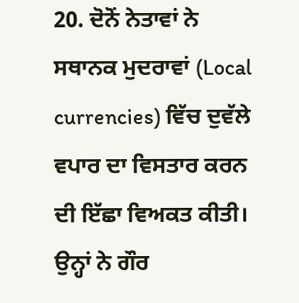20. ਦੋਨੋਂ ਨੇਤਾਵਾਂ ਨੇ ਸਥਾਨਕ ਮੁਦਰਾਵਾਂ (Local currencies) ਵਿੱਚ ਦੁਵੱਲੇ ਵਪਾਰ ਦਾ ਵਿਸਤਾਰ ਕਰਨ ਦੀ ਇੱਛਾ ਵਿਅਕਤ ਕੀਤੀ। ਉਨ੍ਹਾਂ ਨੇ ਗੌਰ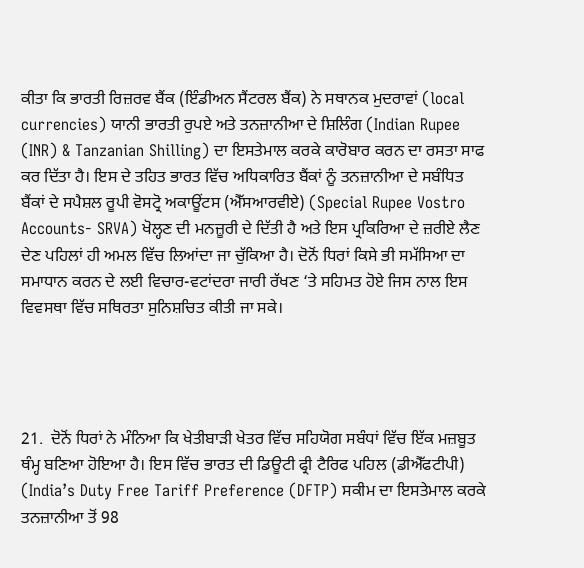ਕੀਤਾ ਕਿ ਭਾਰਤੀ ਰਿਜ਼ਰਵ ਬੈਂਕ (ਇੰਡੀਅਨ ਸੈਂਟਰਲ ਬੈਂਕ) ਨੇ ਸਥਾਨਕ ਮੁਦਰਾਵਾਂ (local currencies) ਯਾਨੀ ਭਾਰਤੀ ਰੁਪਏ ਅਤੇ ਤਨਜ਼ਾਨੀਆ ਦੇ ਸ਼ਿਲਿੰਗ (Indian Rupee (INR) & Tanzanian Shilling) ਦਾ ਇਸਤੇਮਾਲ ਕਰਕੇ ਕਾਰੋਬਾਰ ਕਰਨ ਦਾ ਰਸਤਾ ਸਾਫ ਕਰ ਦਿੱਤਾ ਹੈ। ਇਸ ਦੇ ਤਹਿਤ ਭਾਰਤ ਵਿੱਚ ਅਧਿਕਾਰਿਤ ਬੈਂਕਾਂ ਨੂੰ ਤਨਜ਼ਾਨੀਆ ਦੇ ਸਬੰਧਿਤ ਬੈਂਕਾਂ ਦੇ ਸਪੈਸ਼ਲ ਰੂਪੀ ਵੋਸਟ੍ਰੋ ਅਕਾਊਂਟਸ (ਐੱਸਆਰਵੀਏ) (Special Rupee Vostro Accounts- SRVA) ਖੋਲ੍ਹਣ ਦੀ ਮਨਜ਼ੂਰੀ ਦੇ ਦਿੱਤੀ ਹੈ ਅਤੇ ਇਸ ਪ੍ਰਕਿਰਿਆ ਦੇ ਜ਼ਰੀਏ ਲੈਣ ਦੇਣ ਪਹਿਲਾਂ ਹੀ ਅਮਲ ਵਿੱਚ ਲਿਆਂਦਾ ਜਾ ਚੁੱਕਿਆ ਹੈ। ਦੋਨੋਂ ਧਿਰਾਂ ਕਿਸੇ ਭੀ ਸਮੱਸਿਆ ਦਾ ਸਮਾਧਾਨ ਕਰਨ ਦੇ ਲਈ ਵਿਚਾਰ-ਵਟਾਂਦਰਾ ਜਾਰੀ ਰੱਖਣ ‘ਤੇ ਸਹਿਮਤ ਹੋਏ ਜਿਸ ਨਾਲ ਇਸ ਵਿਵਸਥਾ ਵਿੱਚ ਸਥਿਰਤਾ ਸੁਨਿਸ਼ਚਿਤ ਕੀਤੀ ਜਾ ਸਕੇ।




21.  ਦੋਨੋਂ ਧਿਰਾਂ ਨੇ ਮੰਨਿਆ ਕਿ ਖੇਤੀਬਾੜੀ ਖੇਤਰ ਵਿੱਚ ਸਹਿਯੋਗ ਸਬੰਧਾਂ ਵਿੱਚ ਇੱਕ ਮਜ਼ਬੂਤ ਥੰਮ੍ਹ ਬਣਿਆ ਹੋਇਆ ਹੈ। ਇਸ ਵਿੱਚ ਭਾਰਤ ਦੀ ਡਿਊਟੀ ਫ੍ਰੀ ਟੈਰਿਫ ਪਹਿਲ (ਡੀਐੱਫਟੀਪੀ) (India’s Duty Free Tariff Preference (DFTP) ਸਕੀਮ ਦਾ ਇਸਤੇਮਾਲ ਕਰਕੇ ਤਨਜ਼ਾਨੀਆ ਤੋਂ 98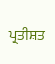ਪ੍ਰਤੀਸ਼ਤ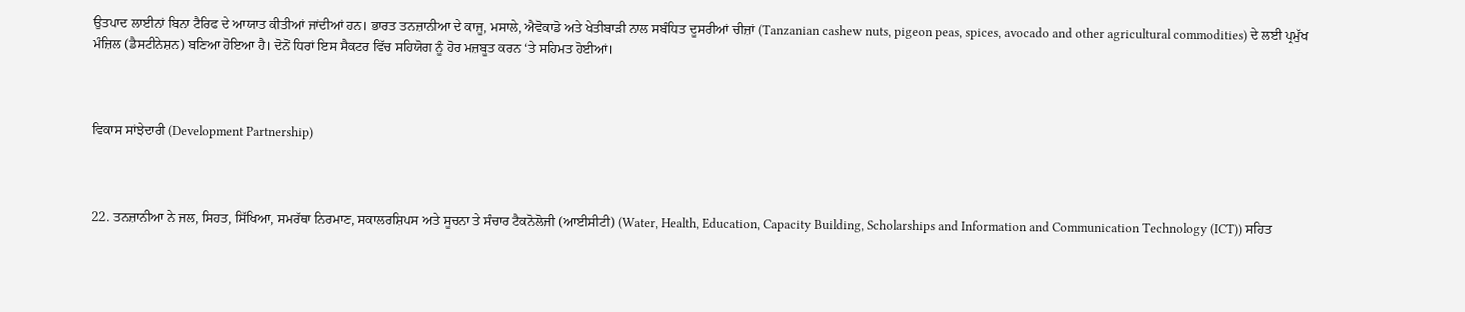ਉਤਪਾਦ ਲਾਈਨਾਂ ਬਿਨਾ ਟੈਰਿਫ ਦੇ ਆਯਾਤ ਕੀਤੀਆਂ ਜਾਂਦੀਆਂ ਹਨ। ਭਾਰਤ ਤਨਜ਼ਾਨੀਆ ਦੇ ਕਾਜੂ, ਮਸਾਲੇ, ਐਵੋਕਾਡੋ ਅਤੇ ਖੇਤੀਬਾੜੀ ਨਾਲ ਸਬੰਧਿਤ ਦੂਸਰੀਆਂ ਚੀਜ਼ਾਂ (Tanzanian cashew nuts, pigeon peas, spices, avocado and other agricultural commodities) ਦੇ ਲਈ ਪ੍ਰਮੁੱਖ ਮੰਜ਼ਿਲ (ਡੈਸਟੀਨੇਸ਼ਨ) ਬਣਿਆ ਹੋਇਆ ਹੈ। ਦੋਨੋਂ ਧਿਰਾਂ ਇਸ ਸੈਕਟਰ ਵਿੱਚ ਸਹਿਯੋਗ ਨੂੰ ਹੋਰ ਮਜ਼ਬੂਤ ਕਰਨ ‘ਤੇ ਸਹਿਮਤ ਹੋਈਆਂ।



ਵਿਕਾਸ ਸਾਂਝੇਦਾਰੀ (Development Partnership)



22. ਤਨਜ਼ਾਨੀਆ ਨੇ ਜਲ, ਸਿਹਤ, ਸਿੱਖਿਆ, ਸਮਰੱਥਾ ਨਿਰਮਾਣ, ਸਕਾਲਰਸ਼ਿਪਸ ਅਤੇ ਸੂਚਨਾ ਤੇ ਸੰਚਾਰ ਟੈਕਨੋਲੋਜੀ (ਆਈਸੀਟੀ) (Water, Health, Education, Capacity Building, Scholarships and Information and Communication Technology (ICT)) ਸਹਿਤ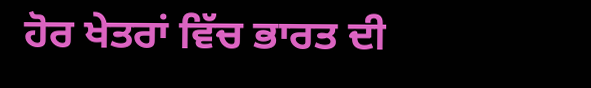ਹੋਰ ਖੇਤਰਾਂ ਵਿੱਚ ਭਾਰਤ ਦੀ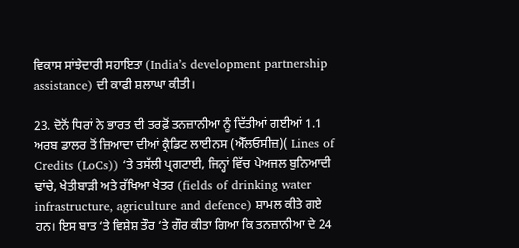ਵਿਕਾਸ ਸਾਂਝੇਦਾਰੀ ਸਹਾਇਤਾ (India’s development partnership assistance) ਦੀ ਕਾਫੀ ਸ਼ਲਾਘਾ ਕੀਤੀ।

23. ਦੋਨੋਂ ਧਿਰਾਂ ਨੇ ਭਾਰਤ ਦੀ ਤਰਫ਼ੋਂ ਤਨਜ਼ਾਨੀਆ ਨੂੰ ਦਿੱਤੀਆਂ ਗਈਆਂ 1.1 ਅਰਬ ਡਾਲਰ ਤੋਂ ਜ਼ਿਆਦਾ ਦੀਆਂ ਕ੍ਰੈਡਿਟ ਲਾਈਨਸ (ਐੱਲਓਸੀਜ਼)( Lines of Credits (LoCs)) ‘ਤੇ ਤਸੱਲੀ ਪ੍ਰਗਟਾਈ, ਜਿਨ੍ਹਾਂ ਵਿੱਚ ਪੇਅਜਲ ਬੁਨਿਆਦੀ ਢਾਂਚੇ, ਖੇਤੀਬਾੜੀ ਅਤੇ ਰੱਖਿਆ ਖੇਤਰ (fields of drinking water infrastructure, agriculture and defence) ਸ਼ਾਮਲ ਕੀਤੇ ਗਏ ਹਨ। ਇਸ ਬਾਤ ‘ਤੇ ਵਿਸ਼ੇਸ਼ ਤੌਰ ‘ਤੇ ਗੌਰ ਕੀਤਾ ਗਿਆ ਕਿ ਤਨਜ਼ਾਨੀਆ ਦੇ 24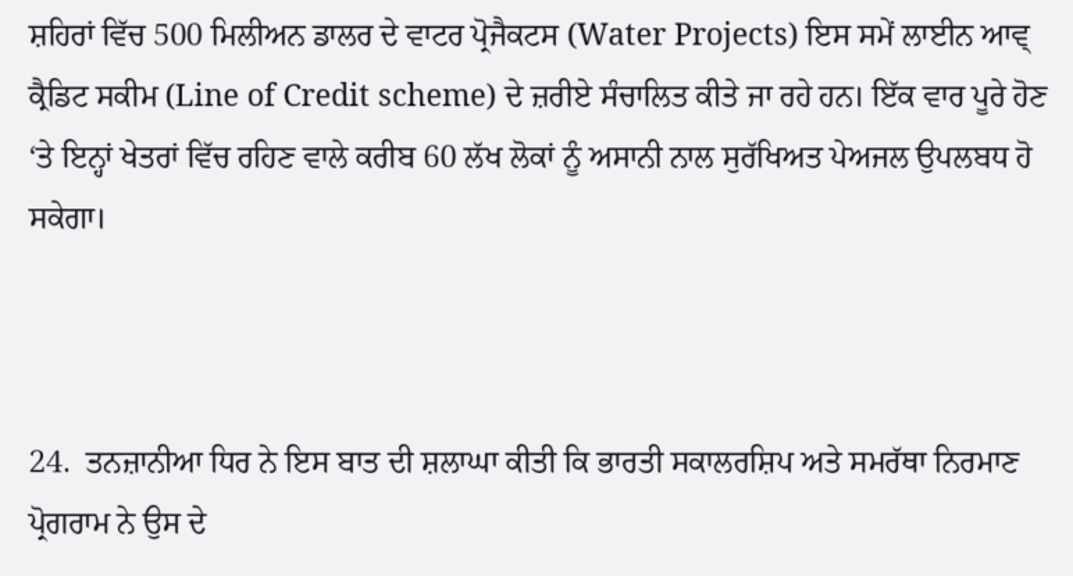ਸ਼ਹਿਰਾਂ ਵਿੱਚ 500 ਮਿਲੀਅਨ ਡਾਲਰ ਦੇ ਵਾਟਰ ਪ੍ਰੋਜੈਕਟਸ (Water Projects) ਇਸ ਸਮੇਂ ਲਾਈਨ ਆਵ੍ ਕ੍ਰੈਡਿਟ ਸਕੀਮ (Line of Credit scheme) ਦੇ ਜ਼ਰੀਏ ਸੰਚਾਲਿਤ ਕੀਤੇ ਜਾ ਰਹੇ ਹਨ। ਇੱਕ ਵਾਰ ਪੂਰੇ ਹੋਣ ‘ਤੇ ਇਨ੍ਹਾਂ ਖੇਤਰਾਂ ਵਿੱਚ ਰਹਿਣ ਵਾਲੇ ਕਰੀਬ 60 ਲੱਖ ਲੋਕਾਂ ਨੂੰ ਅਸਾਨੀ ਨਾਲ ਸੁਰੱਖਿਅਤ ਪੇਅਜਲ ਉਪਲਬਧ ਹੋ ਸਕੇਗਾ।



24.  ਤਨਜ਼ਾਨੀਆ ਧਿਰ ਨੇ ਇਸ ਬਾਤ ਦੀ ਸ਼ਲਾਘਾ ਕੀਤੀ ਕਿ ਭਾਰਤੀ ਸਕਾਲਰਸ਼ਿਪ ਅਤੇ ਸਮਰੱਥਾ ਨਿਰਮਾਣ ਪ੍ਰੋਗਰਾਮ ਨੇ ਉਸ ਦੇ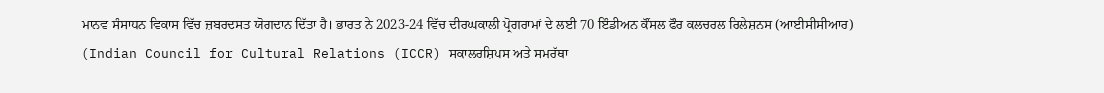ਮਾਨਵ ਸੰਸਾਧਨ ਵਿਕਾਸ ਵਿੱਚ ਜ਼ਬਰਦਸਤ ਯੋਗਦਾਨ ਦਿੱਤਾ ਹੈ। ਭਾਰਤ ਨੇ 2023-24 ਵਿੱਚ ਦੀਰਘਕਾਲੀ ਪ੍ਰੋਗਰਾਮਾਂ ਦੇ ਲਈ 70 ਇੰਡੀਅਨ ਕੌਂਸਲ ਫੌਰ ਕਲਚਰਲ ਰਿਲੇਸ਼ਨਸ (ਆਈਸੀਸੀਆਰ) (Indian Council for Cultural Relations (ICCR) ਸਕਾਲਰਸ਼ਿਪਸ ਅਤੇ ਸਮਰੱਥਾ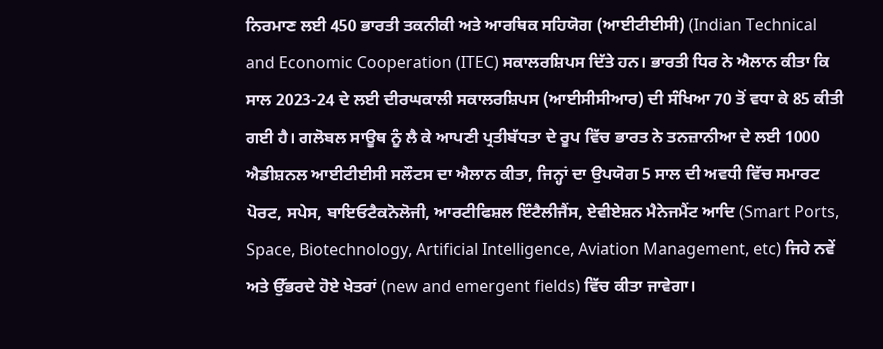ਨਿਰਮਾਣ ਲਈ 450 ਭਾਰਤੀ ਤਕਨੀਕੀ ਅਤੇ ਆਰਥਿਕ ਸਹਿਯੋਗ (ਆਈਟੀਈਸੀ) (Indian Technical and Economic Cooperation (ITEC) ਸਕਾਲਰਸ਼ਿਪਸ ਦਿੱਤੇ ਹਨ। ਭਾਰਤੀ ਧਿਰ ਨੇ ਐਲਾਨ ਕੀਤਾ ਕਿ ਸਾਲ 2023-24 ਦੇ ਲਈ ਦੀਰਘਕਾਲੀ ਸਕਾਲਰਸ਼ਿਪਸ (ਆਈਸੀਸੀਆਰ) ਦੀ ਸੰਖਿਆ 70 ਤੋਂ ਵਧਾ ਕੇ 85 ਕੀਤੀ ਗਈ ਹੈ। ਗਲੋਬਲ ਸਾਊਥ ਨੂੰ ਲੈ ਕੇ ਆਪਣੀ ਪ੍ਰਤੀਬੱਧਤਾ ਦੇ ਰੂਪ ਵਿੱਚ ਭਾਰਤ ਨੇ ਤਨਜ਼ਾਨੀਆ ਦੇ ਲਈ 1000 ਐਡੀਸ਼ਨਲ ਆਈਟੀਈਸੀ ਸਲੌਟਸ ਦਾ ਐਲਾਨ ਕੀਤਾ, ਜਿਨ੍ਹਾਂ ਦਾ ਉਪਯੋਗ 5 ਸਾਲ ਦੀ ਅਵਧੀ ਵਿੱਚ ਸਮਾਰਟ ਪੋਰਟ, ਸਪੇਸ, ਬਾਇਓਟੈਕਨੋਲੋਜੀ, ਆਰਟੀਫਿਸ਼ਲ ਇੰਟੈਲੀਜੈਂਸ, ਏਵੀਏਸ਼ਨ ਮੈਨੇਜਮੈਂਟ ਆਦਿ (Smart Ports, Space, Biotechnology, Artificial Intelligence, Aviation Management, etc) ਜਿਹੇ ਨਵੇਂ ਅਤੇ ਉੱਭਰਦੇ ਹੋਏ ਖੇਤਰਾਂ (new and emergent fields) ਵਿੱਚ ਕੀਤਾ ਜਾਵੇਗਾ।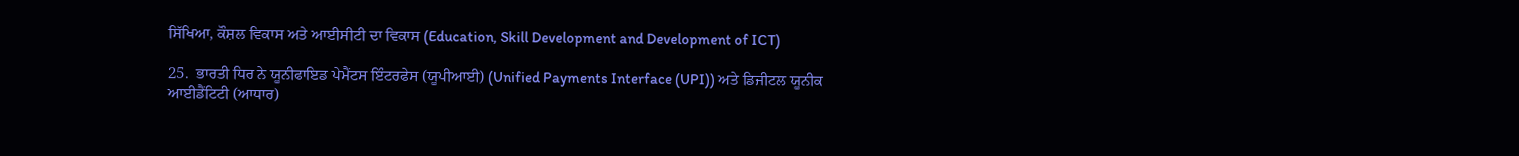ਸਿੱਖਿਆ, ਕੌਸ਼ਲ ਵਿਕਾਸ ਅਤੇ ਆਈਸੀਟੀ ਦਾ ਵਿਕਾਸ (Education, Skill Development and Development of ICT)

25.  ਭਾਰਤੀ ਧਿਰ ਨੇ ਯੂਨੀਫਾਇਡ ਪੇਮੈਂਟਸ ਇੰਟਰਫੇਸ (ਯੂਪੀਆਈ) (Unified Payments Interface (UPI)) ਅਤੇ ਡਿਜੀਟਲ ਯੂਨੀਕ ਆਈਡੈਂਟਿਟੀ (ਆਧਾਰ)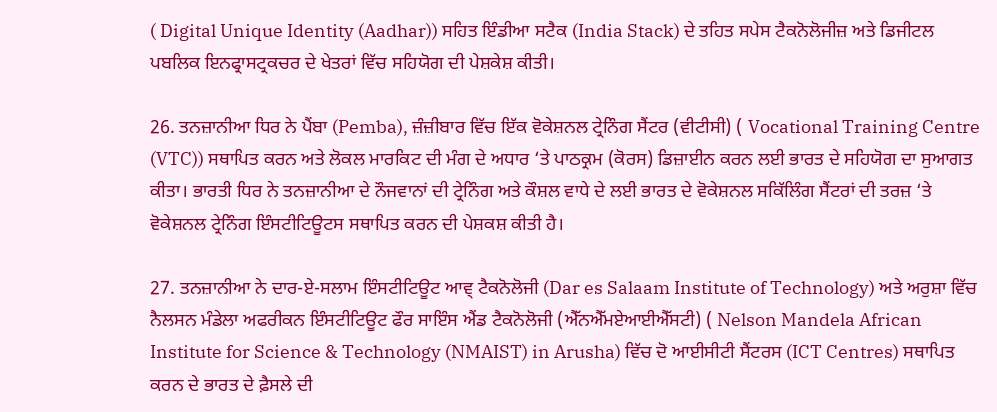( Digital Unique Identity (Aadhar)) ਸਹਿਤ ਇੰਡੀਆ ਸਟੈਕ (India Stack) ਦੇ ਤਹਿਤ ਸਪੇਸ ਟੈਕਨੋਲੋਜੀਜ਼ ਅਤੇ ਡਿਜੀਟਲ ਪਬਲਿਕ ਇਨਫ੍ਰਾਸਟ੍ਰਕਚਰ ਦੇ ਖੇਤਰਾਂ ਵਿੱਚ ਸਹਿਯੋਗ ਦੀ ਪੇਸ਼ਕੇਸ਼ ਕੀਤੀ।

26. ਤਨਜ਼ਾਨੀਆ ਧਿਰ ਨੇ ਪੈਂਬਾ (Pemba), ਜ਼ੰਜ਼ੀਬਾਰ ਵਿੱਚ ਇੱਕ ਵੋਕੇਸ਼ਨਲ ਟ੍ਰੇਨਿੰਗ ਸੈਂਟਰ (ਵੀਟੀਸੀ) ( Vocational Training Centre (VTC)) ਸਥਾਪਿਤ ਕਰਨ ਅਤੇ ਲੋਕਲ ਮਾਰਕਿਟ ਦੀ ਮੰਗ ਦੇ ਅਧਾਰ ‘ਤੇ ਪਾਠਕ੍ਰਮ (ਕੋਰਸ) ਡਿਜ਼ਾਈਨ ਕਰਨ ਲਈ ਭਾਰਤ ਦੇ ਸਹਿਯੋਗ ਦਾ ਸੁਆਗਤ ਕੀਤਾ। ਭਾਰਤੀ ਧਿਰ ਨੇ ਤਨਜ਼ਾਨੀਆ ਦੇ ਨੌਜਵਾਨਾਂ ਦੀ ਟ੍ਰੇਨਿੰਗ ਅਤੇ ਕੌਸ਼ਲ ਵਾਧੇ ਦੇ ਲਈ ਭਾਰਤ ਦੇ ਵੋਕੇਸ਼ਨਲ ਸਕਿੱਲਿੰਗ ਸੈਂਟਰਾਂ ਦੀ ਤਰਜ਼ ‘ਤੇ ਵੋਕੇਸ਼ਨਲ ਟ੍ਰੇਨਿੰਗ ਇੰਸਟੀਟਿਊਟਸ ਸਥਾਪਿਤ ਕਰਨ ਦੀ ਪੇਸ਼ਕਸ਼ ਕੀਤੀ ਹੈ।

27. ਤਨਜ਼ਾਨੀਆ ਨੇ ਦਾਰ-ਏ-ਸਲਾਮ ਇੰਸਟੀਟਿਊਟ ਆਵ੍ ਟੈਕਨੋਲੋਜੀ (Dar es Salaam Institute of Technology) ਅਤੇ ਅਰੁਸ਼ਾ ਵਿੱਚ ਨੈਲਸਨ ਮੰਡੇਲਾ ਅਫਰੀਕਨ ਇੰਸਟੀਟਿਊਟ ਫੌਰ ਸਾਇੰਸ ਐਂਡ ਟੈਕਨੋਲੋਜੀ (ਐੱਨਐੱਮਏਆਈਐੱਸਟੀ) ( Nelson Mandela African Institute for Science & Technology (NMAIST) in Arusha) ਵਿੱਚ ਦੋ ਆਈਸੀਟੀ ਸੈਂਟਰਸ (ICT Centres) ਸਥਾਪਿਤ ਕਰਨ ਦੇ ਭਾਰਤ ਦੇ ਫ਼ੈਸਲੇ ਦੀ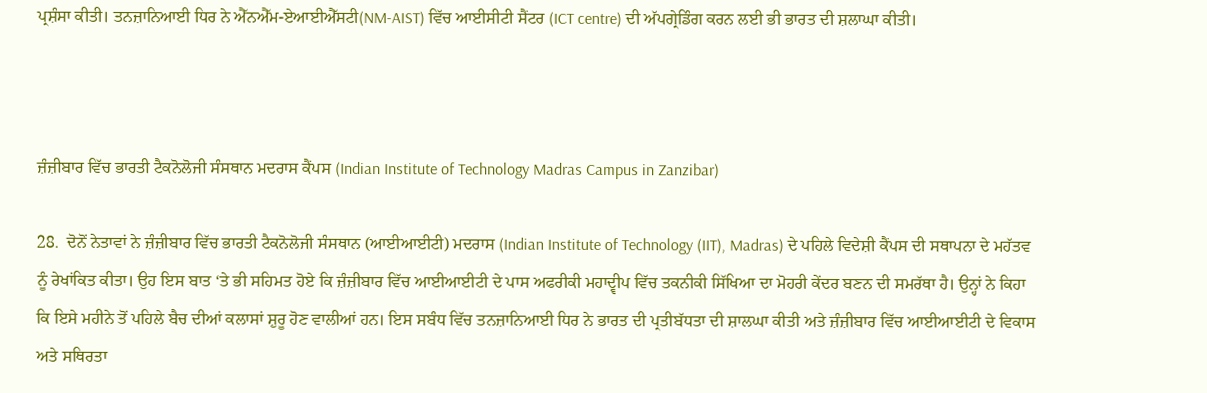ਪ੍ਰਸ਼ੰਸਾ ਕੀਤੀ। ਤਨਜ਼ਾਨਿਆਈ ਧਿਰ ਨੇ ਐੱਨਐੱਮ-ਏਆਈਐੱਸਟੀ(NM-AIST) ਵਿੱਚ ਆਈਸੀਟੀ ਸੈਂਟਰ (ICT centre) ਦੀ ਅੱਪਗ੍ਰੇਡਿੰਗ ਕਰਨ ਲਈ ਭੀ ਭਾਰਤ ਦੀ ਸ਼ਲਾਘਾ ਕੀਤੀ।



ਜ਼ੰਜ਼ੀਬਾਰ ਵਿੱਚ ਭਾਰਤੀ ਟੈਕਨੋਲੋਜੀ ਸੰਸਥਾਨ ਮਦਰਾਸ ਕੈਂਪਸ (Indian Institute of Technology Madras Campus in Zanzibar)

28.  ਦੋਨੋਂ ਨੇਤਾਵਾਂ ਨੇ ਜ਼ੰਜ਼ੀਬਾਰ ਵਿੱਚ ਭਾਰਤੀ ਟੈਕਨੋਲੋਜੀ ਸੰਸਥਾਨ (ਆਈਆਈਟੀ) ਮਦਰਾਸ (Indian Institute of Technology (IIT), Madras) ਦੇ ਪਹਿਲੇ ਵਿਦੇਸ਼ੀ ਕੈਂਪਸ ਦੀ ਸਥਾਪਨਾ ਦੇ ਮਹੱਤਵ ਨੂੰ ਰੇਖਾਂਕਿਤ ਕੀਤਾ। ਉਹ ਇਸ ਬਾਤ ‘ਤੇ ਭੀ ਸਹਿਮਤ ਹੋਏ ਕਿ ਜ਼ੰਜ਼ੀਬਾਰ ਵਿੱਚ ਆਈਆਈਟੀ ਦੇ ਪਾਸ ਅਫਰੀਕੀ ਮਹਾਦ੍ਵੀਪ ਵਿੱਚ ਤਕਨੀਕੀ ਸਿੱਖਿਆ ਦਾ ਮੋਹਰੀ ਕੇਂਦਰ ਬਣਨ ਦੀ ਸਮਰੱਥਾ ਹੈ। ਉਨ੍ਹਾਂ ਨੇ ਕਿਹਾ ਕਿ ਇਸੇ ਮਹੀਨੇ ਤੋਂ ਪਹਿਲੇ ਬੈਚ ਦੀਆਂ ਕਲਾਸਾਂ ਸ਼ੁਰੂ ਹੋਣ ਵਾਲੀਆਂ ਹਨ। ਇਸ ਸਬੰਧ ਵਿੱਚ ਤਨਜ਼ਾਨਿਆਈ ਧਿਰ ਨੇ ਭਾਰਤ ਦੀ ਪ੍ਰਤੀਬੱਧਤਾ ਦੀ ਸ਼ਾਲਘਾ ਕੀਤੀ ਅਤੇ ਜ਼ੰਜ਼ੀਬਾਰ ਵਿੱਚ ਆਈਆਈਟੀ ਦੇ ਵਿਕਾਸ ਅਤੇ ਸਥਿਰਤਾ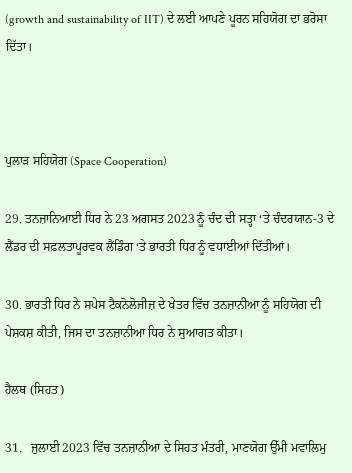(growth and sustainability of IIT) ਦੇ ਲਈ ਆਪਣੇ ਪੂਰਨ ਸਹਿਯੋਗ ਦਾ ਭਰੋਸਾ ਦਿੱਤਾ।



ਪੁਲਾੜ ਸਹਿਯੋਗ (Space Cooperation)

29. ਤਨਜ਼ਾਨਿਆਈ ਧਿਰ ਨੇ 23 ਅਗਸਤ 2023 ਨੂੰ ਚੰਦ ਦੀ ਸਤ੍ਹਾ ‘ਤੇ ਚੰਦਰਯਾਨ-3 ਦੇ ਲੈਂਡਰ ਦੀ ਸਫ਼ਲਤਾਪੂਰਵਕ ਲੈਂਡਿੰਗ ‘ਤੇ ਭਾਰਤੀ ਧਿਰ ਨੂੰ ਵਧਾਈਆਂ ਦਿੱਤੀਆਂ।

30. ਭਾਰਤੀ ਧਿਰ ਨੇ ਸਪੇਸ ਟੈਕਨੋਲੋਜੀਜ਼ ਦੇ ਖੇਤਰ ਵਿੱਚ ਤਨਜ਼ਾਨੀਆ ਨੂੰ ਸਹਿਯੋਗ ਦੀ ਪੇਸ਼ਕਸ਼ ਕੀਤੀ, ਜਿਸ ਦਾ ਤਨਜ਼ਾਨੀਆ ਧਿਰ ਨੇ ਸੁਆਗਤ ਕੀਤਾ।

ਹੈਲਥ (ਸਿਹਤ)

31.   ਜੁਲਾਈ 2023 ਵਿੱਚ ਤਨਜ਼ਾਨੀਆ ਦੇ ਸਿਹਤ ਮੰਤਰੀ, ਮਾਣਯੋਗ ਉੱਮੀ ਮਵਾਲਿਮੁ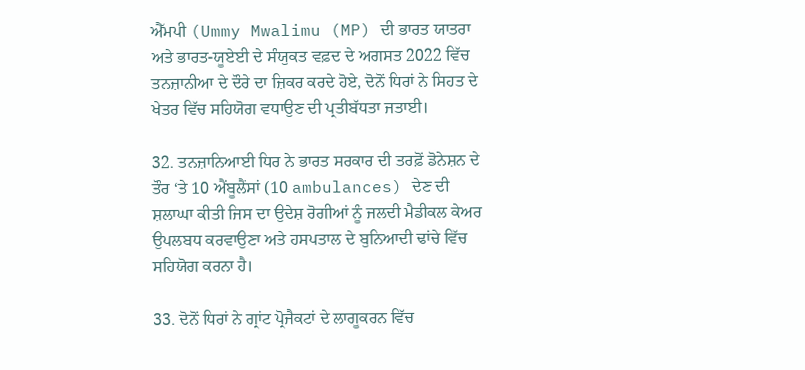ਐੱਮਪੀ (Ummy Mwalimu (MP) ਦੀ ਭਾਰਤ ਯਾਤਰਾ ਅਤੇ ਭਾਰਤ-ਯੂਏਈ ਦੇ ਸੰਯੁਕਤ ਵਫ਼ਦ ਦੇ ਅਗਸਤ 2022 ਵਿੱਚ ਤਨਜ਼ਾਨੀਆ ਦੇ ਦੌਰੇ ਦਾ ਜ਼ਿਕਰ ਕਰਦੇ ਹੋਏ, ਦੋਨੋਂ ਧਿਰਾਂ ਨੇ ਸਿਹਤ ਦੇ ਖੇਤਰ ਵਿੱਚ ਸਹਿਯੋਗ ਵਧਾਉਣ ਦੀ ਪ੍ਰਤੀਬੱਧਤਾ ਜਤਾਈ।

32. ਤਨਜ਼ਾਨਿਆਈ ਧਿਰ ਨੇ ਭਾਰਤ ਸਰਕਾਰ ਦੀ ਤਰਫ਼ੋਂ ਡੋਨੇਸ਼ਨ ਦੇ ਤੌਰ ‘ਤੇ 10 ਐਂਬੂਲੈਂਸਾਂ (10 ambulances) ਦੇਣ ਦੀ ਸ਼ਲਾਘਾ ਕੀਤੀ ਜਿਸ ਦਾ ਉਦੇਸ਼ ਰੋਗੀਆਂ ਨੂੰ ਜਲਦੀ ਮੈਡੀਕਲ ਕੇਅਰ ਉਪਲਬਧ ਕਰਵਾਉਣਾ ਅਤੇ ਹਸਪਤਾਲ ਦੇ ਬੁਨਿਆਦੀ ਢਾਂਚੇ ਵਿੱਚ ਸਹਿਯੋਗ ਕਰਨਾ ਹੈ।

33. ਦੋਨੋਂ ਧਿਰਾਂ ਨੇ ਗ੍ਰਾਂਟ ਪ੍ਰੋਜੈਕਟਾਂ ਦੇ ਲਾਗੂਕਰਨ ਵਿੱਚ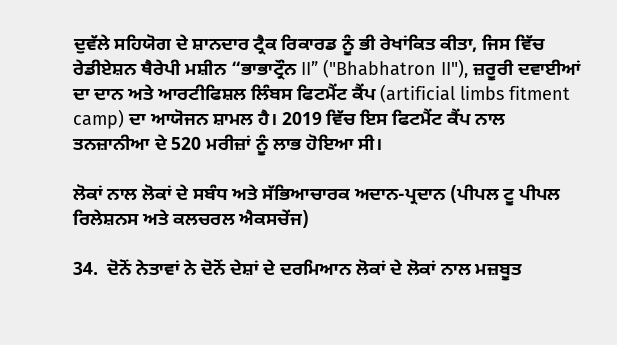ਦੁਵੱਲੇ ਸਹਿਯੋਗ ਦੇ ਸ਼ਾਨਦਾਰ ਟ੍ਰੈਕ ਰਿਕਾਰਡ ਨੂੰ ਭੀ ਰੇਖਾਂਕਿਤ ਕੀਤਾ, ਜਿਸ ਵਿੱਚ ਰੇਡੀਏਸ਼ਨ ਥੈਰੇਪੀ ਮਸ਼ੀਨ “ਭਾਭਾਟ੍ਰੌਨ II” ("Bhabhatron II"), ਜ਼ਰੂਰੀ ਦਵਾਈਆਂ ਦਾ ਦਾਨ ਅਤੇ ਆਰਟੀਫਿਸ਼ਲ ਲਿੰਬਸ ਫਿਟਮੈਂਟ ਕੈਂਪ (artificial limbs fitment camp) ਦਾ ਆਯੋਜਨ ਸ਼ਾਮਲ ਹੈ। 2019 ਵਿੱਚ ਇਸ ਫਿਟਮੈਂਟ ਕੈਂਪ ਨਾਲ ਤਨਜ਼ਾਨੀਆ ਦੇ 520 ਮਰੀਜ਼ਾਂ ਨੂੰ ਲਾਭ ਹੋਇਆ ਸੀ।

ਲੋਕਾਂ ਨਾਲ ਲੋਕਾਂ ਦੇ ਸਬੰਧ ਅਤੇ ਸੱਭਿਆਚਾਰਕ ਅਦਾਨ-ਪ੍ਰਦਾਨ (ਪੀਪਲ ਟੂ ਪੀਪਲ ਰਿਲੇਸ਼ਨਸ ਅਤੇ ਕਲਚਰਲ ਐਕਸਚੇਂਜ)

34.  ਦੋਨੋਂ ਨੇਤਾਵਾਂ ਨੇ ਦੋਨੋਂ ਦੇਸ਼ਾਂ ਦੇ ਦਰਮਿਆਨ ਲੋਕਾਂ ਦੇ ਲੋਕਾਂ ਨਾਲ ਮਜ਼ਬੂਤ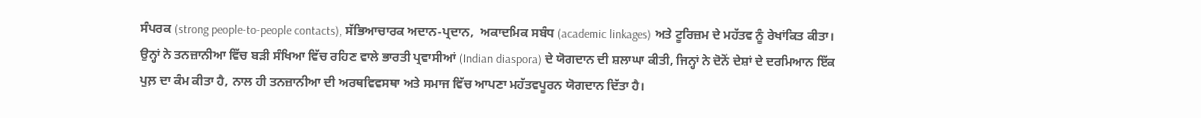ਸੰਪਰਕ (strong people-to-people contacts), ਸੱਭਿਆਚਾਰਕ ਅਦਾਨ-ਪ੍ਰਦਾਨ,  ਅਕਾਦਮਿਕ ਸਬੰਧ (academic linkages) ਅਤੇ ਟੂਰਿਜ਼ਮ ਦੇ ਮਹੱਤਵ ਨੂੰ ਰੇਖਾਂਕਿਤ ਕੀਤਾ। ਉਨ੍ਹਾਂ ਨੇ ਤਨਜ਼ਾਨੀਆ ਵਿੱਚ ਬੜੀ ਸੰਖਿਆ ਵਿੱਚ ਰਹਿਣ ਵਾਲੇ ਭਾਰਤੀ ਪ੍ਰਵਾਸੀਆਂ (Indian diaspora) ਦੇ ਯੋਗਦਾਨ ਦੀ ਸ਼ਲਾਘਾ ਕੀਤੀ, ਜਿਨ੍ਹਾਂ ਨੇ ਦੋਨੋਂ ਦੇਸ਼ਾਂ ਦੇ ਦਰਮਿਆਨ ਇੱਕ ਪੁਲ਼ ਦਾ ਕੰਮ ਕੀਤਾ ਹੈ, ਨਾਲ ਹੀ ਤਨਜ਼ਾਨੀਆ ਦੀ ਅਰਥਵਿਵਸਥਾ ਅਤੇ ਸਮਾਜ ਵਿੱਚ ਆਪਣਾ ਮਹੱਤਵਪੂਰਨ ਯੋਗਦਾਨ ਦਿੱਤਾ ਹੈ।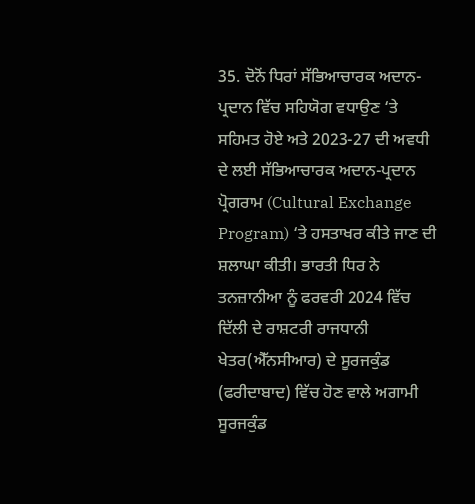35. ਦੋਨੋਂ ਧਿਰਾਂ ਸੱਭਿਆਚਾਰਕ ਅਦਾਨ-ਪ੍ਰਦਾਨ ਵਿੱਚ ਸਹਿਯੋਗ ਵਧਾਉਣ ‘ਤੇ ਸਹਿਮਤ ਹੋਏ ਅਤੇ 2023-27 ਦੀ ਅਵਧੀ ਦੇ ਲਈ ਸੱਭਿਆਚਾਰਕ ਅਦਾਨ-ਪ੍ਰਦਾਨ ਪ੍ਰੋਗਰਾਮ (Cultural Exchange Program) ‘ਤੇ ਹਸਤਾਖਰ ਕੀਤੇ ਜਾਣ ਦੀ ਸ਼ਲਾਘਾ ਕੀਤੀ। ਭਾਰਤੀ ਧਿਰ ਨੇ ਤਨਜ਼ਾਨੀਆ ਨੂੰ ਫਰਵਰੀ 2024 ਵਿੱਚ ਦਿੱਲੀ ਦੇ ਰਾਸ਼ਟਰੀ ਰਾਜਧਾਨੀ ਖੇਤਰ(ਐੱਨਸੀਆਰ) ਦੇ ਸੂਰਜਕੁੰਡ (ਫਰੀਦਾਬਾਦ) ਵਿੱਚ ਹੋਣ ਵਾਲੇ ਅਗਾਮੀ ਸੂਰਜਕੁੰਡ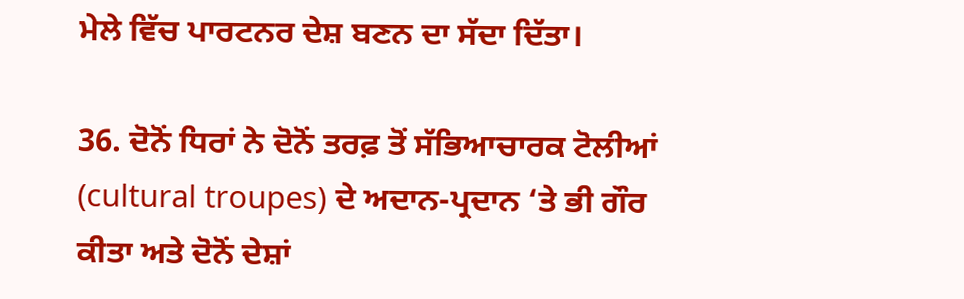ਮੇਲੇ ਵਿੱਚ ਪਾਰਟਨਰ ਦੇਸ਼ ਬਣਨ ਦਾ ਸੱਦਾ ਦਿੱਤਾ।

36. ਦੋਨੋਂ ਧਿਰਾਂ ਨੇ ਦੋਨੋਂ ਤਰਫ਼ ਤੋਂ ਸੱਭਿਆਚਾਰਕ ਟੋਲੀਆਂ (cultural troupes) ਦੇ ਅਦਾਨ-ਪ੍ਰਦਾਨ ‘ਤੇ ਭੀ ਗੌਰ ਕੀਤਾ ਅਤੇ ਦੋਨੋਂ ਦੇਸ਼ਾਂ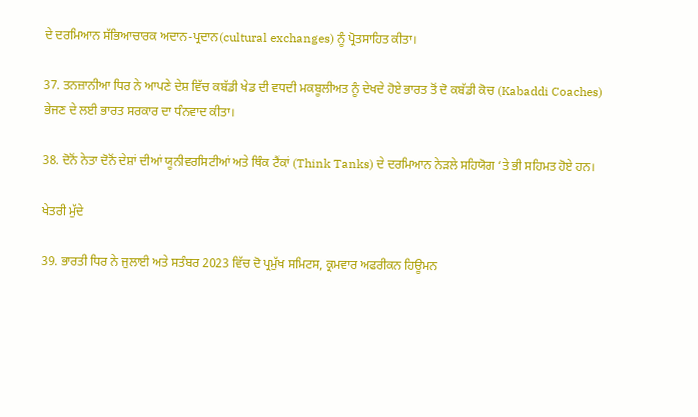ਦੇ ਦਰਮਿਆਨ ਸੱਭਿਆਚਾਰਕ ਅਦਾਨ-ਪ੍ਰਦਾਨ(cultural exchanges) ਨੂੰ ਪ੍ਰੋਤਸਾਹਿਤ ਕੀਤਾ।

37. ਤਨਜ਼ਾਨੀਆ ਧਿਰ ਨੇ ਆਪਣੇ ਦੇਸ਼ ਵਿੱਚ ਕਬੱਡੀ ਖੇਡ ਦੀ ਵਧਦੀ ਮਕਬੂਲੀਅਤ ਨੂੰ ਦੇਖਦੇ ਹੋਏ ਭਾਰਤ ਤੋਂ ਦੋ ਕਬੱਡੀ ਕੋਚ (Kabaddi Coaches) ਭੇਜਣ ਦੇ ਲਈ ਭਾਰਤ ਸਰਕਾਰ ਦਾ ਧੰਨਵਾਦ ਕੀਤਾ।

38. ਦੋਨੋਂ ਨੇਤਾ ਦੋਨੋਂ ਦੇਸ਼ਾਂ ਦੀਆਂ ਯੂਨੀਵਰਸਿਟੀਆਂ ਅਤੇ ਥਿੰਕ ਟੈਂਕਾਂ (Think Tanks) ਦੇ ਦਰਮਿਆਨ ਨੇੜਲੇ ਸਹਿਯੋਗ ‘ਤੇ ਭੀ ਸਹਿਮਤ ਹੋਏ ਹਨ।

ਖੇਤਰੀ ਮੁੱਦੇ

39. ਭਾਰਤੀ ਧਿਰ ਨੇ ਜੁਲਾਈ ਅਤੇ ਸਤੰਬਰ 2023 ਵਿੱਚ ਦੋ ਪ੍ਰਮੁੱਖ ਸਮਿਟਸ, ਕ੍ਰਮਵਾਰ ਅਫਰੀਕਨ ਹਿਊਮਨ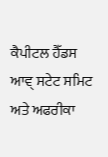ਕੈਪੀਟਲ ਹੈੱਡਸ ਆਵ੍ ਸਟੇਟ ਸਮਿਟ ਅਤੇ ਅਫਰੀਕਾ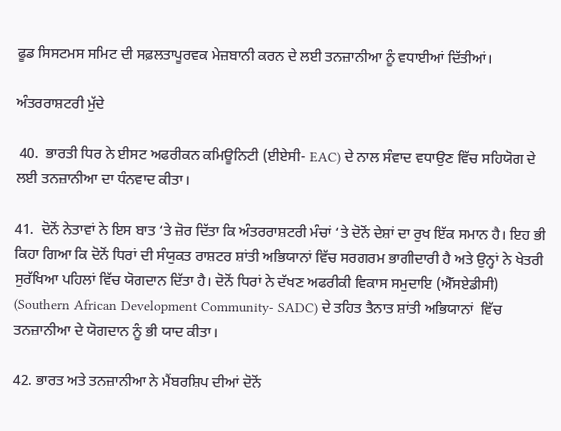ਫੂਡ ਸਿਸਟਮਸ ਸਮਿਟ ਦੀ ਸਫ਼ਲਤਾਪੂਰਵਕ ਮੇਜ਼ਬਾਨੀ ਕਰਨ ਦੇ ਲਈ ਤਨਜ਼ਾਨੀਆ ਨੂੰ ਵਧਾਈਆਂ ਦਿੱਤੀਆਂ।

ਅੰਤਰਰਾਸ਼ਟਰੀ ਮੁੱਦੇ

 40.  ਭਾਰਤੀ ਧਿਰ ਨੇ ਈਸਟ ਅਫਰੀਕਨ ਕਮਿਊਨਿਟੀ (ਈਏਸੀ- EAC) ਦੇ ਨਾਲ ਸੰਵਾਦ ਵਧਾਉਣ ਵਿੱਚ ਸਹਿਯੋਗ ਦੇ ਲਈ ਤਨਜ਼ਾਨੀਆ ਦਾ ਧੰਨਵਾਦ ਕੀਤਾ।

41.  ਦੋਨੋਂ ਨੇਤਾਵਾਂ ਨੇ ਇਸ ਬਾਤ ‘ਤੇ ਜ਼ੋਰ ਦਿੱਤਾ ਕਿ ਅੰਤਰਰਾਸ਼ਟਰੀ ਮੰਚਾਂ ‘ਤੇ ਦੋਨੋਂ ਦੇਸ਼ਾਂ ਦਾ ਰੁਖ ਇੱਕ ਸਮਾਨ ਹੈ। ਇਹ ਭੀ ਕਿਹਾ ਗਿਆ ਕਿ ਦੋਨੋਂ ਧਿਰਾਂ ਦੀ ਸੰਯੁਕਤ ਰਾਸ਼ਟਰ ਸ਼ਾਂਤੀ ਅਭਿਯਾਨਾਂ ਵਿੱਚ ਸਰਗਰਮ ਭਾਗੀਦਾਰੀ ਹੈ ਅਤੇ ਉਨ੍ਹਾਂ ਨੇ ਖੇਤਰੀ ਸੁਰੱਖਿਆ ਪਹਿਲਾਂ ਵਿੱਚ ਯੋਗਦਾਨ ਦਿੱਤਾ ਹੈ। ਦੋਨੋਂ ਧਿਰਾਂ ਨੇ ਦੱਖਣ ਅਫਰੀਕੀ ਵਿਕਾਸ ਸਮੁਦਾਇ (ਐੱਸਏਡੀਸੀ)  (Southern African Development Community- SADC) ਦੇ ਤਹਿਤ ਤੈਨਾਤ ਸ਼ਾਂਤੀ ਅਭਿਯਾਨਾਂ  ਵਿੱਚ ਤਨਜ਼ਾਨੀਆ ਦੇ ਯੋਗਦਾਨ ਨੂੰ ਭੀ ਯਾਦ ਕੀਤਾ।

42. ਭਾਰਤ ਅਤੇ ਤਨਜ਼ਾਨੀਆ ਨੇ ਮੈਂਬਰਸ਼ਿਪ ਦੀਆਂ ਦੋਨੋਂ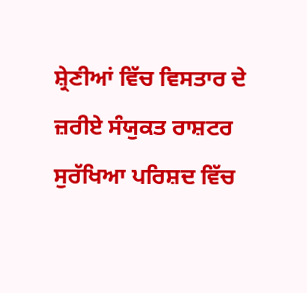ਸ਼੍ਰੇਣੀਆਂ ਵਿੱਚ ਵਿਸਤਾਰ ਦੇ ਜ਼ਰੀਏ ਸੰਯੁਕਤ ਰਾਸ਼ਟਰ ਸੁਰੱਖਿਆ ਪਰਿਸ਼ਦ ਵਿੱਚ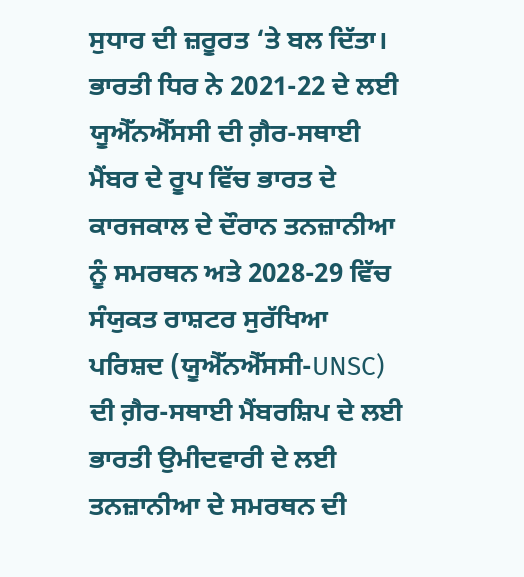ਸੁਧਾਰ ਦੀ ਜ਼ਰੂਰਤ ‘ਤੇ ਬਲ ਦਿੱਤਾ। ਭਾਰਤੀ ਧਿਰ ਨੇ 2021-22 ਦੇ ਲਈ ਯੂਐੱਨਐੱਸਸੀ ਦੀ ਗ਼ੈਰ-ਸਥਾਈ ਮੈਂਬਰ ਦੇ ਰੂਪ ਵਿੱਚ ਭਾਰਤ ਦੇ ਕਾਰਜਕਾਲ ਦੇ ਦੌਰਾਨ ਤਨਜ਼ਾਨੀਆ ਨੂੰ ਸਮਰਥਨ ਅਤੇ 2028-29 ਵਿੱਚ ਸੰਯੁਕਤ ਰਾਸ਼ਟਰ ਸੁਰੱਖਿਆ ਪਰਿਸ਼ਦ (ਯੂਐੱਨਐੱਸਸੀ-UNSC) ਦੀ ਗ਼ੈਰ-ਸਥਾਈ ਮੈਂਬਰਸ਼ਿਪ ਦੇ ਲਈ ਭਾਰਤੀ ਉਮੀਦਵਾਰੀ ਦੇ ਲਈ ਤਨਜ਼ਾਨੀਆ ਦੇ ਸਮਰਥਨ ਦੀ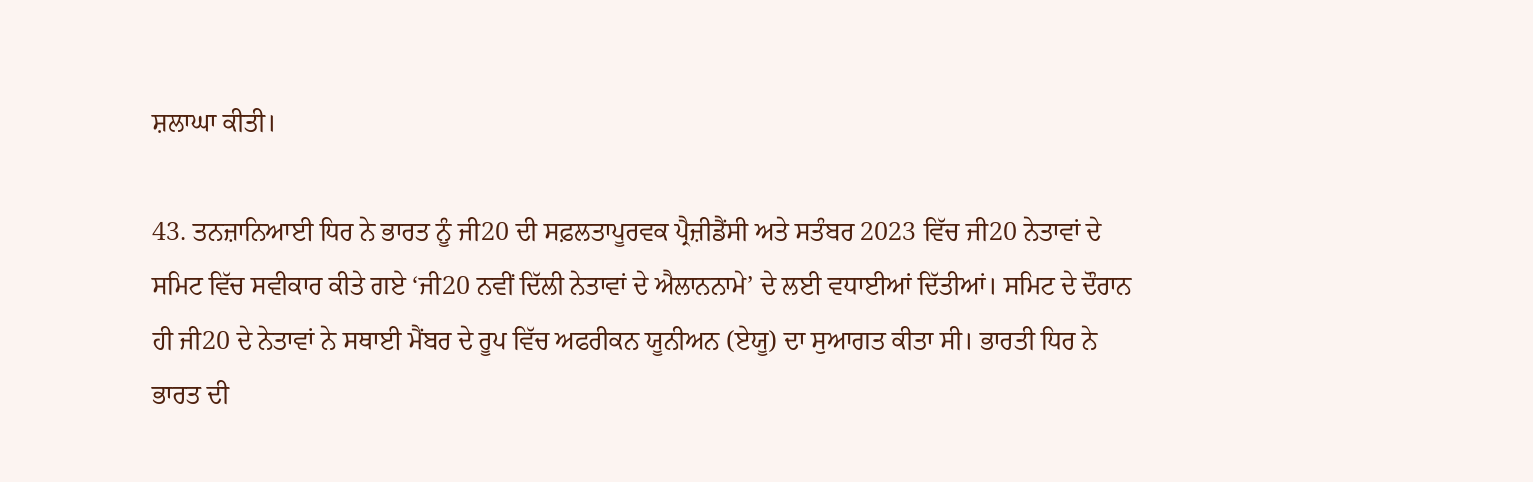ਸ਼ਲਾਘਾ ਕੀਤੀ।

43. ਤਨਜ਼ਾਨਿਆਈ ਧਿਰ ਨੇ ਭਾਰਤ ਨੂੰ ਜੀ20 ਦੀ ਸਫ਼ਲਤਾਪੂਰਵਕ ਪ੍ਰੈਜ਼ੀਡੈਂਸੀ ਅਤੇ ਸਤੰਬਰ 2023 ਵਿੱਚ ਜੀ20 ਨੇਤਾਵਾਂ ਦੇ ਸਮਿਟ ਵਿੱਚ ਸਵੀਕਾਰ ਕੀਤੇ ਗਏ ‘ਜੀ20 ਨਵੀਂ ਦਿੱਲੀ ਨੇਤਾਵਾਂ ਦੇ ਐਲਾਨਨਾਮੇ’ ਦੇ ਲਈ ਵਧਾਈਆਂ ਦਿੱਤੀਆਂ। ਸਮਿਟ ਦੇ ਦੌਰਾਨ ਹੀ ਜੀ20 ਦੇ ਨੇਤਾਵਾਂ ਨੇ ਸਥਾਈ ਮੈਂਬਰ ਦੇ ਰੂਪ ਵਿੱਚ ਅਫਰੀਕਨ ਯੂਨੀਅਨ (ਏਯੂ) ਦਾ ਸੁਆਗਤ ਕੀਤਾ ਸੀ। ਭਾਰਤੀ ਧਿਰ ਨੇ ਭਾਰਤ ਦੀ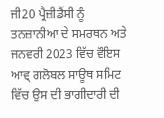ਜੀ20 ਪ੍ਰੈਜ਼ੀਡੈਂਸੀ ਨੂੰ ਤਨਜ਼ਾਨੀਆ ਦੇ ਸਮਰਥਨ ਅਤੇ ਜਨਵਰੀ 2023 ਵਿੱਚ ਵੌਇਸ ਆਵ੍ ਗਲੋਬਲ ਸਾਊਥ ਸਮਿਟ ਵਿੱਚ ਉਸ ਦੀ ਭਾਗੀਦਾਰੀ ਦੀ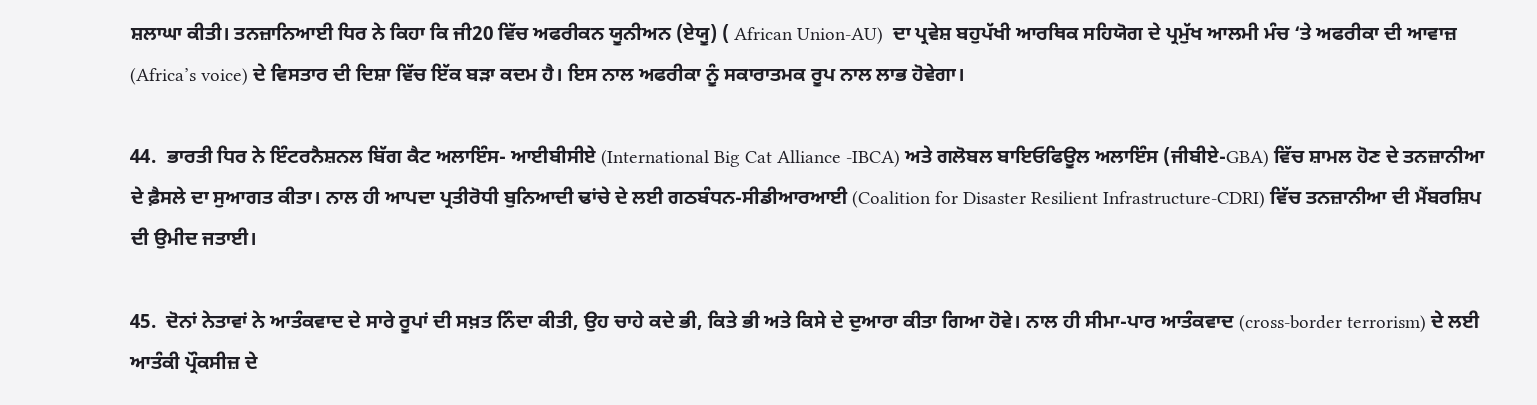ਸ਼ਲਾਘਾ ਕੀਤੀ। ਤਨਜ਼ਾਨਿਆਈ ਧਿਰ ਨੇ ਕਿਹਾ ਕਿ ਜੀ20 ਵਿੱਚ ਅਫਰੀਕਨ ਯੂਨੀਅਨ (ਏਯੂ) ( African Union-AU)  ਦਾ ਪ੍ਰਵੇਸ਼ ਬਹੁਪੱਖੀ ਆਰਥਿਕ ਸਹਿਯੋਗ ਦੇ ਪ੍ਰਮੁੱਖ ਆਲਮੀ ਮੰਚ ‘ਤੇ ਅਫਰੀਕਾ ਦੀ ਆਵਾਜ਼ (Africa’s voice) ਦੇ ਵਿਸਤਾਰ ਦੀ ਦਿਸ਼ਾ ਵਿੱਚ ਇੱਕ ਬੜਾ ਕਦਮ ਹੈ। ਇਸ ਨਾਲ ਅਫਰੀਕਾ ਨੂੰ ਸਕਾਰਾਤਮਕ ਰੂਪ ਨਾਲ ਲਾਭ ਹੋਵੇਗਾ।

44.  ਭਾਰਤੀ ਧਿਰ ਨੇ ਇੰਟਰਨੈਸ਼ਨਲ ਬਿੱਗ ਕੈਟ ਅਲਾਇੰਸ- ਆਈਬੀਸੀਏ (International Big Cat Alliance -IBCA) ਅਤੇ ਗਲੋਬਲ ਬਾਇਓਫਿਊਲ ਅਲਾਇੰਸ (ਜੀਬੀਏ-GBA) ਵਿੱਚ ਸ਼ਾਮਲ ਹੋਣ ਦੇ ਤਨਜ਼ਾਨੀਆ ਦੇ ਫ਼ੈਸਲੇ ਦਾ ਸੁਆਗਤ ਕੀਤਾ। ਨਾਲ ਹੀ ਆਪਦਾ ਪ੍ਰਤੀਰੋਧੀ ਬੁਨਿਆਦੀ ਢਾਂਚੇ ਦੇ ਲਈ ਗਠਬੰਧਨ-ਸੀਡੀਆਰਆਈ (Coalition for Disaster Resilient Infrastructure-CDRI) ਵਿੱਚ ਤਨਜ਼ਾਨੀਆ ਦੀ ਮੈਂਬਰਸ਼ਿਪ ਦੀ ਉਮੀਦ ਜਤਾਈ।

45.  ਦੋਨਾਂ ਨੇਤਾਵਾਂ ਨੇ ਆਤੰਕਵਾਦ ਦੇ ਸਾਰੇ ਰੂਪਾਂ ਦੀ ਸਖ਼ਤ ਨਿੰਦਾ ਕੀਤੀ, ਉਹ ਚਾਹੇ ਕਦੇ ਭੀ, ਕਿਤੇ ਭੀ ਅਤੇ ਕਿਸੇ ਦੇ ਦੁਆਰਾ ਕੀਤਾ ਗਿਆ ਹੋਵੇ। ਨਾਲ ਹੀ ਸੀਮਾ-ਪਾਰ ਆਤੰਕਵਾਦ (cross-border terrorism) ਦੇ ਲਈ ਆਤੰਕੀ ਪ੍ਰੌਕਸੀਜ਼ ਦੇ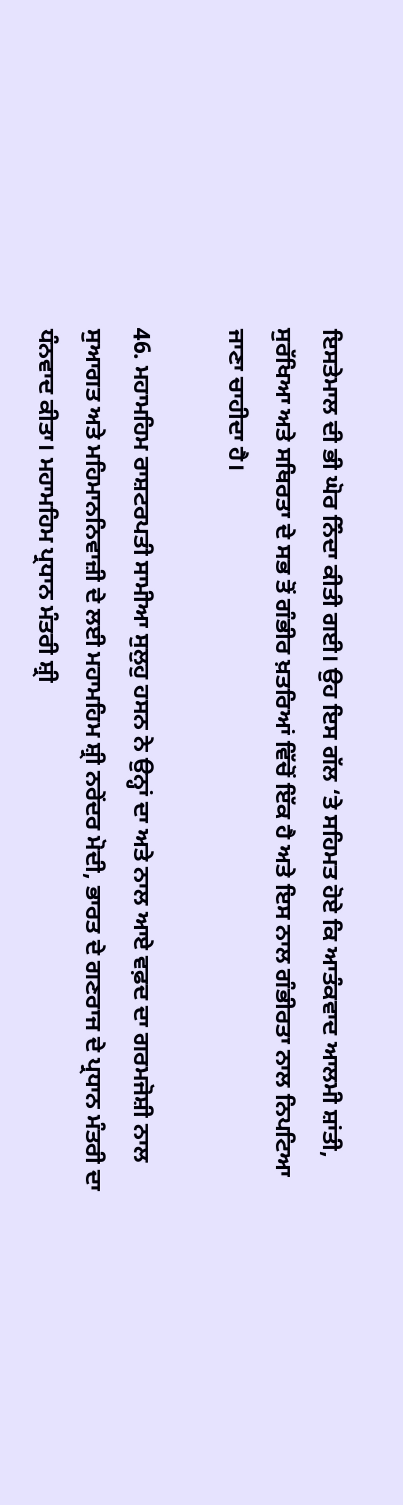ਇਸਤੇਮਾਲ ਦੀ ਭੀ ਘੋਰ ਨਿੰਦਾ ਕੀਤੀ ਗਈ। ਉਹ ਇਸ ਗੱਲ ‘ਤੇ ਸਹਿਮਤ ਹੋਏ ਕਿ ਆਤੰਕਵਾਦ ਆਲਮੀ ਸ਼ਾਂਤੀ, ਸੁਰੱਖਿਆ ਅਤੇ ਸਥਿਰਤਾ ਦੇ ਸਭ ਤੋਂ ਗੰਭੀਰ ਖ਼ਤਰਿਆਂ ਵਿੱਚੋਂ ਇੱਕ ਹੈ ਅਤੇ ਇਸ ਨਾਲ ਗੰਭੀਰਤਾ ਨਾਲ ਨਿਪਟਿਆ ਜਾਣਾ ਚਾਹੀਦਾ ਹੈ।

46. ਮਹਾਮਹਿਮ ਰਾਸ਼ਟਰਪਤੀ ਸਾਮੀਆ ਸੁਲੁਹੁ ਹਸਨ ਨੇ ਉਨ੍ਹਾਂ ਦਾ ਅਤੇ ਨਾਲ ਆਏ ਵਫ਼ਦ ਦਾ ਗਰਮਜੋਸ਼ੀ ਨਾਲ ਸੁਆਗਤ ਅਤੇ ਮਹਿਮਾਨਨਿਵਾਜ਼ੀ ਦੇ ਲਈ ਮਹਾਮਹਿਮ ਸ਼੍ਰੀ ਨਰੇਂਦਰ ਮੋਦੀ, ਭਾਰਤ ਦੇ ਗਣਰਾਜ ਦੇ ਪ੍ਰਧਾਨ ਮੰਤਰੀ ਦਾ ਧੰਨਵਾਦ ਕੀਤਾ। ਮਹਾਮਹਿਮ ਪ੍ਰਧਾਨ ਮੰਤਰੀ ਸ਼੍ਰੀ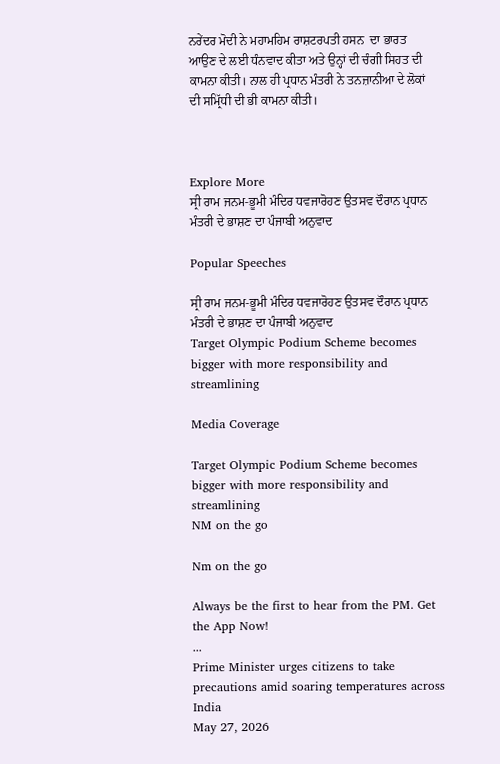ਨਰੇਂਦਰ ਮੋਦੀ ਨੇ ਮਹਾਮਹਿਮ ਰਾਸ਼ਟਰਪਤੀ ਹਸਨ  ਦਾ ਭਾਰਤ ਆਉਣ ਦੇ ਲਈ ਧੰਨਵਾਦ ਕੀਤਾ ਅਤੇ ਉਨ੍ਹਾਂ ਦੀ ਚੰਗੀ ਸਿਹਤ ਦੀ ਕਾਮਨਾ ਕੀਤੀ। ਨਾਲ ਹੀ ਪ੍ਰਧਾਨ ਮੰਤਰੀ ਨੇ ਤਨਜ਼ਾਨੀਆ ਦੇ ਲੋਕਾਂ ਦੀ ਸਮ੍ਰਿੱਧੀ ਦੀ ਭੀ ਕਾਮਨਾ ਕੀਤੀ।



Explore More
ਸ੍ਰੀ ਰਾਮ ਜਨਮ-ਭੂਮੀ ਮੰਦਿਰ ਧਵਜਾਰੋਹਣ ਉਤਸਵ ਦੌਰਾਨ ਪ੍ਰਧਾਨ ਮੰਤਰੀ ਦੇ ਭਾਸ਼ਣ ਦਾ ਪੰਜਾਬੀ ਅਨੁਵਾਦ

Popular Speeches

ਸ੍ਰੀ ਰਾਮ ਜਨਮ-ਭੂਮੀ ਮੰਦਿਰ ਧਵਜਾਰੋਹਣ ਉਤਸਵ ਦੌਰਾਨ ਪ੍ਰਧਾਨ ਮੰਤਰੀ ਦੇ ਭਾਸ਼ਣ ਦਾ ਪੰਜਾਬੀ ਅਨੁਵਾਦ
Target Olympic Podium Scheme becomes bigger with more responsibility and streamlining

Media Coverage

Target Olympic Podium Scheme becomes bigger with more responsibility and streamlining
NM on the go

Nm on the go

Always be the first to hear from the PM. Get the App Now!
...
Prime Minister urges citizens to take precautions amid soaring temperatures across India
May 27, 2026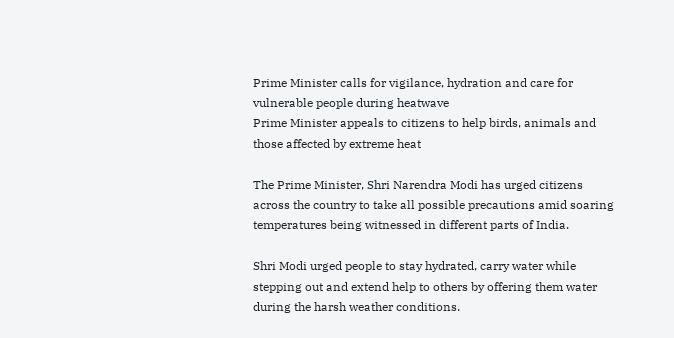Prime Minister calls for vigilance, hydration and care for vulnerable people during heatwave
Prime Minister appeals to citizens to help birds, animals and those affected by extreme heat

The Prime Minister, Shri Narendra Modi has urged citizens across the country to take all possible precautions amid soaring temperatures being witnessed in different parts of India.

Shri Modi urged people to stay hydrated, carry water while stepping out and extend help to others by offering them water during the harsh weather conditions.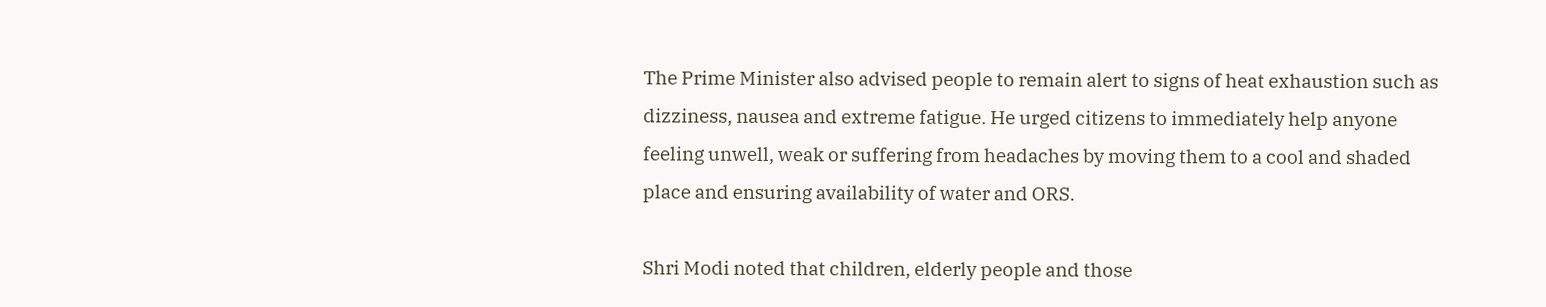The Prime Minister also advised people to remain alert to signs of heat exhaustion such as dizziness, nausea and extreme fatigue. He urged citizens to immediately help anyone feeling unwell, weak or suffering from headaches by moving them to a cool and shaded place and ensuring availability of water and ORS.

Shri Modi noted that children, elderly people and those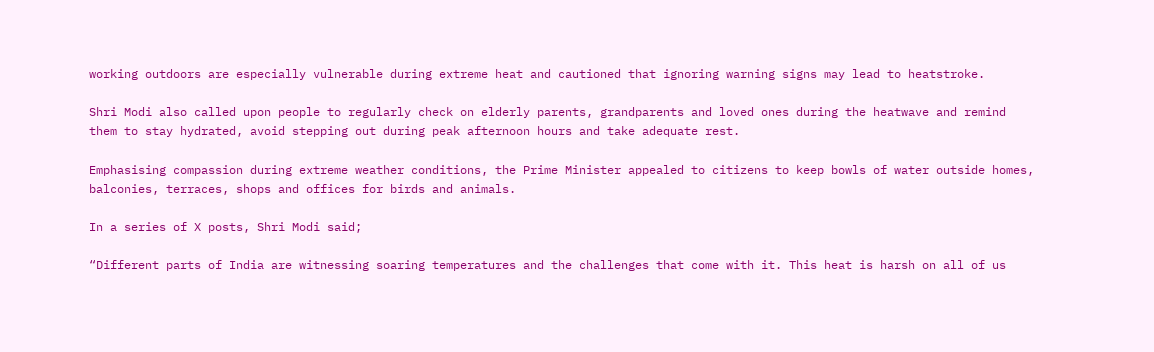working outdoors are especially vulnerable during extreme heat and cautioned that ignoring warning signs may lead to heatstroke.

Shri Modi also called upon people to regularly check on elderly parents, grandparents and loved ones during the heatwave and remind them to stay hydrated, avoid stepping out during peak afternoon hours and take adequate rest.

Emphasising compassion during extreme weather conditions, the Prime Minister appealed to citizens to keep bowls of water outside homes, balconies, terraces, shops and offices for birds and animals.

In a series of X posts, Shri Modi said;

“Different parts of India are witnessing soaring temperatures and the challenges that come with it. This heat is harsh on all of us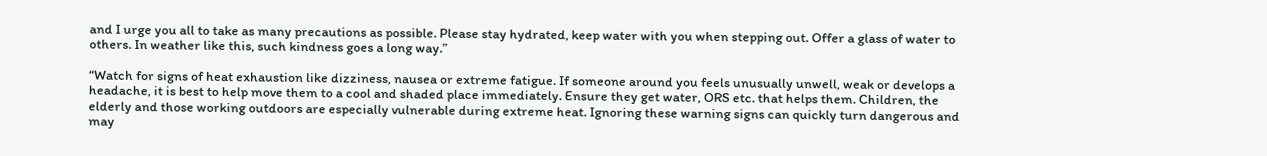and I urge you all to take as many precautions as possible. Please stay hydrated, keep water with you when stepping out. Offer a glass of water to others. In weather like this, such kindness goes a long way.”

“Watch for signs of heat exhaustion like dizziness, nausea or extreme fatigue. If someone around you feels unusually unwell, weak or develops a headache, it is best to help move them to a cool and shaded place immediately. Ensure they get water, ORS etc. that helps them. Children, the elderly and those working outdoors are especially vulnerable during extreme heat. Ignoring these warning signs can quickly turn dangerous and may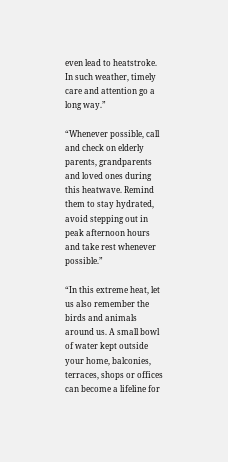even lead to heatstroke. In such weather, timely care and attention go a long way.”

“Whenever possible, call and check on elderly parents, grandparents and loved ones during this heatwave. Remind them to stay hydrated, avoid stepping out in peak afternoon hours and take rest whenever possible.”

“In this extreme heat, let us also remember the birds and animals around us. A small bowl of water kept outside your home, balconies, terraces, shops or offices can become a lifeline for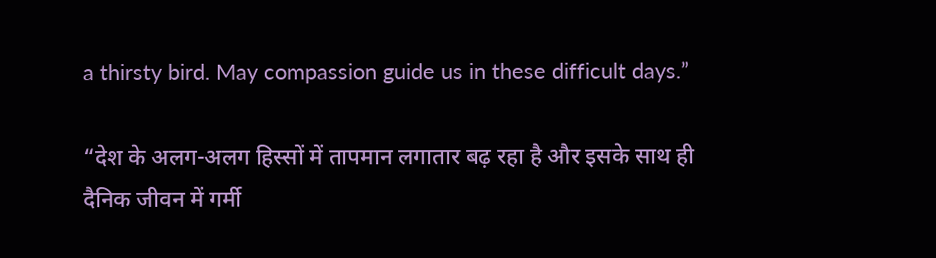a thirsty bird. May compassion guide us in these difficult days.”

“देश के अलग-अलग हिस्सों में तापमान लगातार बढ़ रहा है और इसके साथ ही दैनिक जीवन में गर्मी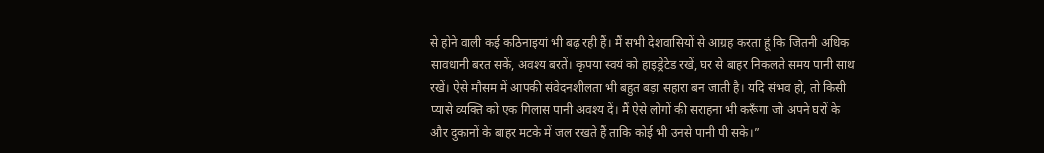से होने वाली कई कठिनाइयां भी बढ़ रही हैं। मैं सभी देशवासियों से आग्रह करता हूं कि जितनी अधिक सावधानी बरत सकें, अवश्य बरतें। कृपया स्वयं को हाइड्रेटेड रखें, घर से बाहर निकलते समय पानी साथ रखें। ऐसे मौसम में आपकी संवेदनशीलता भी बहुत बड़ा सहारा बन जाती है। यदि संभव हो, तो किसी प्यासे व्यक्ति को एक गिलास पानी अवश्य दें। मैं ऐसे लोगों की सराहना भी करूँगा जो अपने घरों के और दुकानों के बाहर मटके में जल रखते हैं ताकि कोई भी उनसे पानी पी सके।”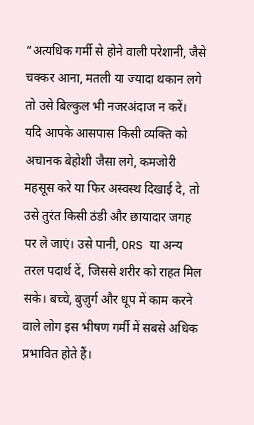“अत्यधिक गर्मी से होने वाली परेशानी, जैसे चक्कर आना, मतली या ज्यादा थकान लगे तो उसे बिल्कुल भी नजरअंदाज न करें। यदि आपके आसपास किसी व्यक्ति को अचानक बेहोशी जैसा लगे, कमजोरी महसूस करे या फिर अस्वस्थ दिखाई दे, तो उसे तुरंत किसी ठंडी और छायादार जगह पर ले जाएं। उसे पानी, ORS या अन्य तरल पदार्थ दें, जिससे शरीर को राहत मिल सके। बच्चे, बुज़ुर्ग और धूप में काम करने वाले लोग इस भीषण गर्मी में सबसे अधिक प्रभावित होते हैं।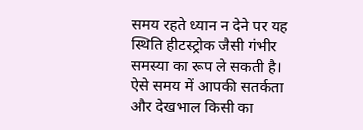समय रहते ध्यान न देने पर यह स्थिति हीटस्ट्रोक जैसी गंभीर समस्या का रूप ले सकती है। ऐसे समय में आपकी सतर्कता और देखभाल किसी का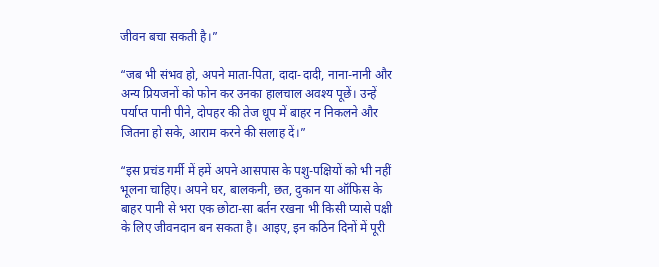जीवन बचा सकती है।”

“जब भी संभव हो, अपने माता-पिता, दादा-दादी, नाना-नानी और अन्य प्रियजनों को फोन कर उनका हालचाल अवश्य पूछें। उन्हें पर्याप्त पानी पीने, दोपहर की तेज धूप में बाहर न निकलने और जितना हो सके, आराम करने की सलाह दें।”

“इस प्रचंड गर्मी में हमें अपने आसपास के पशु-पक्षियों को भी नहीं भूलना चाहिए। अपने घर, बालकनी, छत, दुकान या ऑफिस के बाहर पानी से भरा एक छोटा-सा बर्तन रखना भी किसी प्यासे पक्षी के लिए जीवनदान बन सकता है। आइए, इन कठिन दिनों में पूरी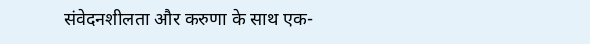संवेदनशीलता और करुणा के साथ एक-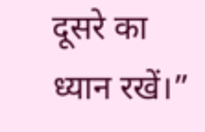दूसरे का ध्यान रखें।”